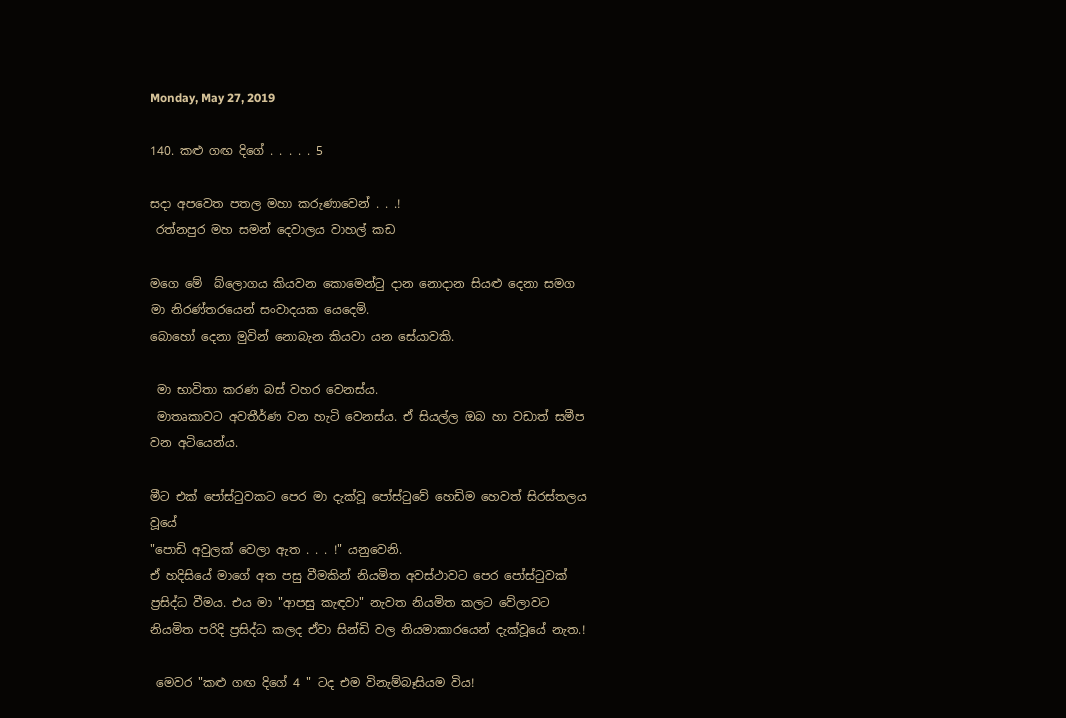Monday, May 27, 2019

140. කළු ගඟ දිගේ . . . . . 5

සදා අපවෙත පතල මහා කරුණාවෙන් . . .!
 රත්නපුර මහ සමන් දෙවාලය වාහල් කඩ

මගෙ මේ  බ්ලොගය කියවන කොමෙන්ටු දාන නොදාන සියළු දෙනා සමග මා නිරණ්තරයෙන් සංවාදයක යෙදෙමි.
බොහෝ දෙනා මුවින් නොබැන කියවා යන සේයාවකි.

 මා භාවිතා කරණ බස් වහර වෙනස්ය.
 මාතෘකාවට අවතීර්ණ වන හැටි වෙනස්ය. ඒ සියල්ල ඔබ හා වඩාත් සමීප වන අටියෙන්ය.

මීට එක් පෝස්ටුවකට පෙර මා දැක්වූ පෝස්ටුවේ හෙඩිම හෙවත් සිරස්තලය වූයේ
"පොඩි අවුලක් වෙලා ඇත . . . !" යනුවෙනි.
ඒ හදිසියේ මාගේ අත පසු වීමකින් නියමිත අවස්ථාවට පෙර පෝස්ටුවක් ප්‍රසිද්ධ වීමය. එය මා "ආපසු කැඳවා" නැවත නියමිත කලට වේලාවට  නියමිත පරිදි ප්‍රසිද්ධ කලද ඒවා සින්ඩි වල නියමාකාරයෙන් දැක්වූයේ නැත.!

 මෙවර "කළු ගඟ දිගේ 4 " ටද එම විනැම්බෑසියම විය!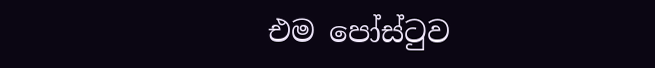එම පෝස්ටුව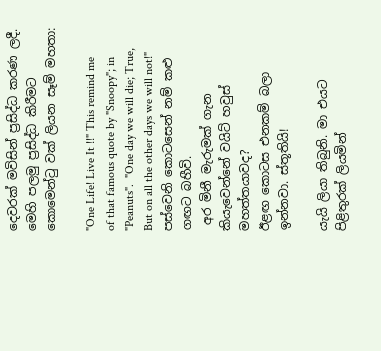දෙවරක් මවිසින් ප්‍රසිද්ධ කරණ ලදී. මෙහි පලමු ප්‍රසිද්ධ කිරීමට කොමෙන්ටු වක් ලියන සෑම් මහතා:

"One Life! Live It !!" This remind me of that famous quote by "Snoopy"; in "Peanuts".  "One day we will die; True, But on all the other days we will not!"
පස්වෙනි කොටසෙන් නම් කළු ගඟට බහීවි.
 අර මිනී මැරුමක් ගැන කියැවෙන්නේ වයිට් හවුස් මහත්තයාවද?
ඊළඟ කොටස එනකම් බලා ඉන්නවා. ස්තූතියි!

යැයි ලියා තිබුනි. මා එයට පිළිතුරක් ලියමින්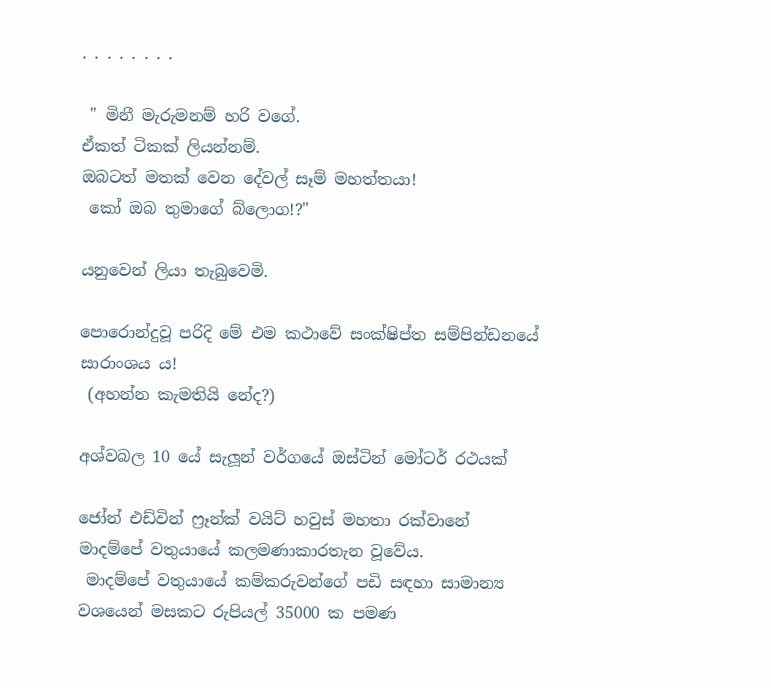. . . . . . . .

 " මිනී මැරුමනම් හරි වගේ.
ඒකත් ටිකක් ලියන්නම්.
ඔබටත් මතක් වෙන දේවල් සෑම් මහත්තයා!
 කෝ ඔබ තුමාගේ බ්ලොග!?"

යනුවෙන් ලියා තැබුවෙමි.

පොරොන්දුවූ පරිදි මේ එම කථාවේ සංක්ෂිප්ත සම්පින්ඩනයේ සාරාංශය ය!
 (අහන්න කැමතියි නේද?)

අශ්වබල 10 යේ සැලූන් වර්ගයේ ඔස්ටින් මෝටර් රථයක්

ජෝන් එඩ්වින් ෆ්‍රෑන්ක් වයිට් හවුස් මහතා රක්වානේ මාදම්පේ වතුයායේ කලමණාකාරතැන වූවේය.
 මාදම්පේ වතුයායේ කම්කරුවන්ගේ පඩි සඳහා සාමාන්‍ය වශයෙන් මසකට රුපියල් 35000 ක පමණ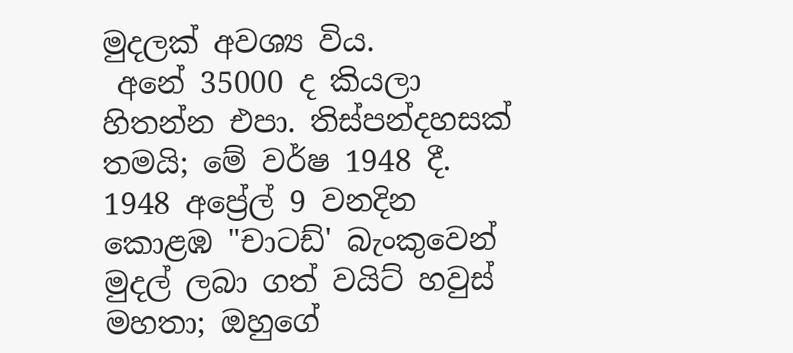මුදලක් අවශ්‍ය විය.
 අනේ 35000 ද කියලා හිතන්න එපා. තිස්පන්දහසක් තමයි; මේ වර්ෂ 1948 දී.
1948 අප්‍රේල් 9 වනදින කොළඹ "චාටඩ්' බැංකුවෙන්  මුදල් ලබා ගත් වයිට් හවුස් මහතා; ඔහුගේ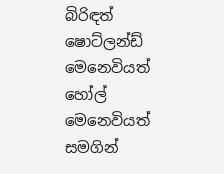බිරිඳත් ෂොට්ලන්ඩ් මෙනෙවියත් හෝල් මෙනෙවියත් සමගින්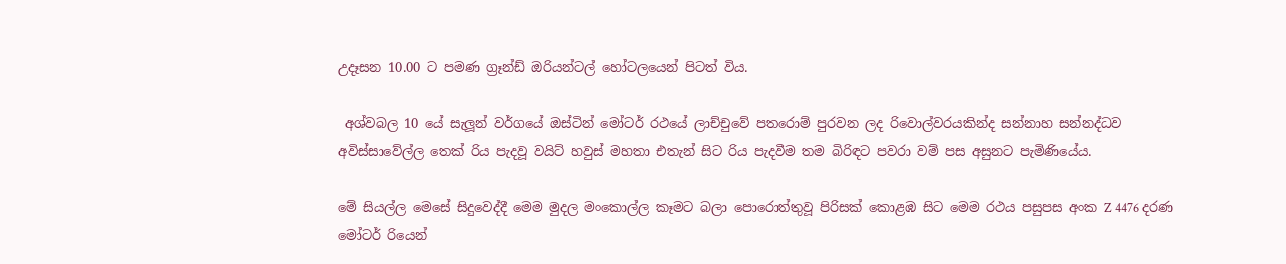උදෑසන 10.00 ට පමණ ග්‍රෑන්ඩ් ඔරියන්ටල් හෝටලයෙන් පිටත් විය.

 අශ්වබල 10 යේ සැලූන් වර්ගයේ ඔස්ටින් මෝටර් රථයේ ලාච්චුවේ පතරොම් පුරවන ලද රිවොල්වරයකින්ද සන්නාහ සන්නද්ධව  අවිස්සාවේල්ල තෙක් රිය පැදවූ වයිට් හවුස් මහතා එතැන් සිට රිය පැදවීම තම බිරිඳට පවරා වම් පස අසුනට පැමිණියේය.

මේ සියල්ල මෙසේ සිදුවෙද්දී මෙම මුදල මංකොල්ල කෑමට බලා පොරොත්තුවූ පිරිසක් කොළඹ සිට මෙම රථය පසුපස අංක Z 4476 දරණ මෝටර් රියෙන්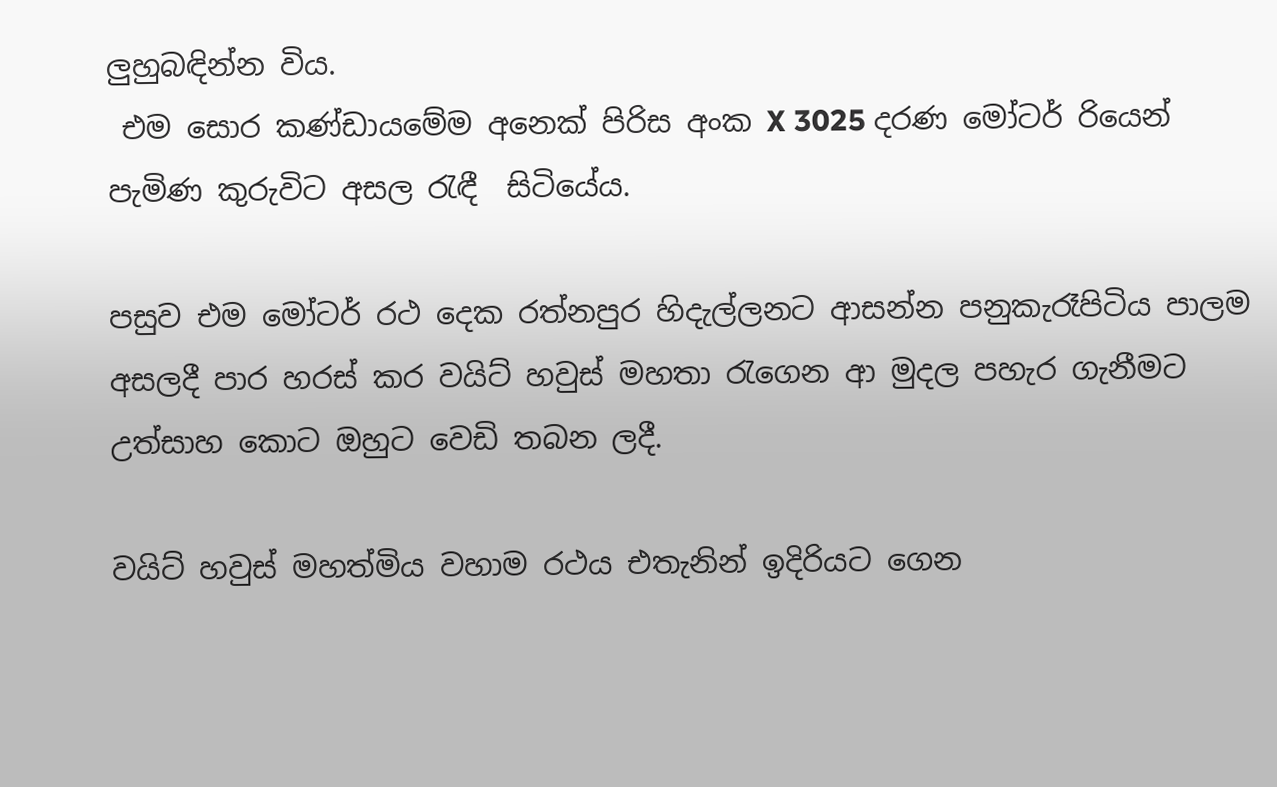ලුහුබඳින්න විය.
 එම සොර කණ්ඩායමේම අනෙක් පිරිස අංක X 3025 දරණ මෝටර් රියෙන්  පැමිණ කුරුවිට අසල රැඳී  සිටියේය.

පසුව එම මෝටර් රථ දෙක රත්නපුර හිදැල්ලනට ආසන්න පනුකැරෑපිටිය පාලම අසලදී පාර හරස් කර වයිට් හවුස් මහතා රැගෙන ආ මුදල පහැර ගැනීමට උත්සාහ කොට ඔහුට වෙඩි තබන ලදී.

වයිට් හවුස් මහත්මිය වහාම රථය එතැනින් ඉදිරියට ගෙන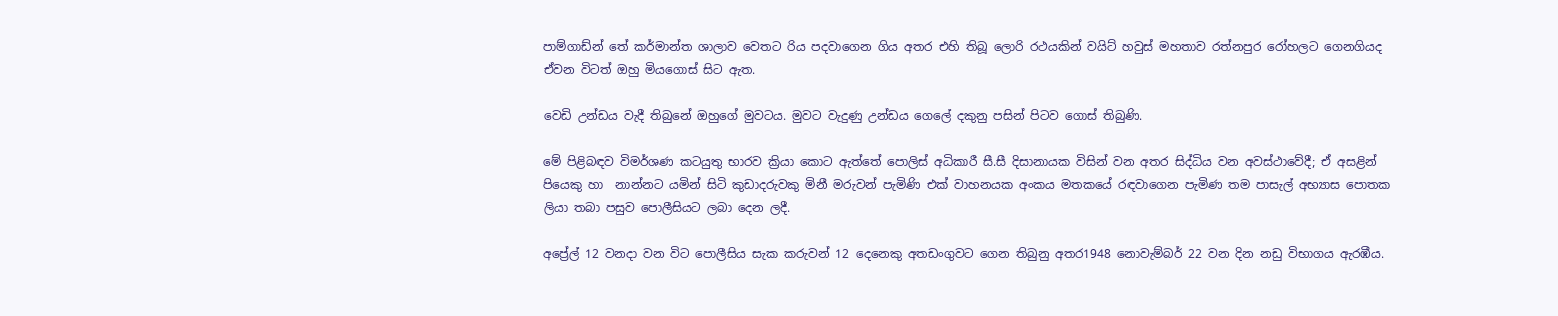පාම්ගාඩ්න් තේ කර්මාන්ත ශාලාව වෙතට රිය පදවාගෙන ගිය අතර එහි තිබූ ලොරි රථයකින් වයිට් හවුස් මහතාව රත්නපුර රෝහලට ගෙනගියද ඒවන විටත් ඔහු මියගොස් සිට ඇත.

වෙඩි උන්ඩය වැදී තිබුනේ ඔහුගේ මුවටය. මුවට වැදුණු උන්ඩය ගෙලේ දකුනු පසින් පිටව ගොස් තිබුණි.

මේ පිළිබඳව විමර්ශණ කටයුතු භාරව ක්‍රියා කොට ඇත්තේ පොලිස් අධිකාරී සී.සී දිසානායක විසින් වන අතර සිද්ධිය වන අවස්ථාවේදී; ඒ අසළින් පියෙකු හා  නාන්නට යමින් සිටි කුඩාදරුවකු මිනී මරුවන් පැමිණි එක් වාහනයක අංකය මතකයේ රඳවාගෙන පැමිණ තම පාසැල් අභ්‍යාස පොතක ලියා තබා පසුව පොලීසියට ලබා දෙන ලදී.

අප්‍රේල් 12 වනදා වන විට පොලීසිය සැක කරුවන් 12 දෙනෙකු අතඩංගුවට ගෙන තිබුනු අතර1948 නොවැම්බර් 22 වන දින නඩු විභාගය ඇරඹීය.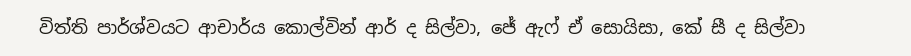විත්ති පාර්ශ්වයට ආචාර්ය කොල්වින් ආර් ද සිල්වා, ජේ ඇෆ් ඒ සොයිසා, කේ සී ද සිල්වා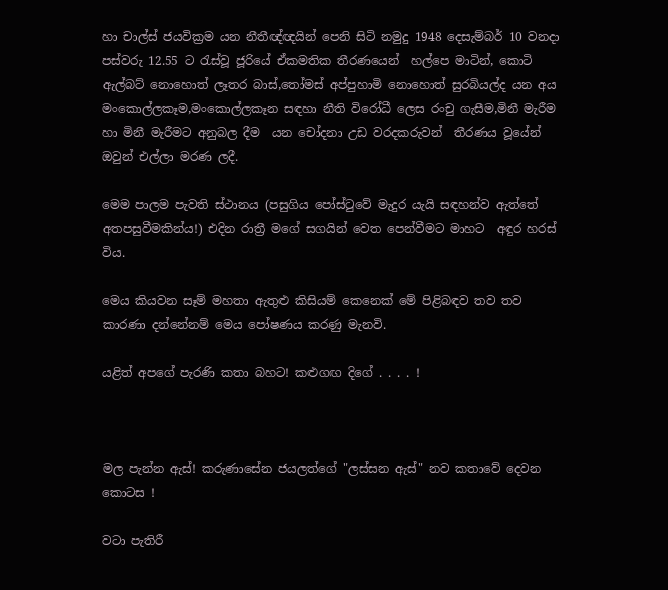හා චාල්ස් ජයවික්‍රම යන නීතීඥ්ඥයින් පෙනි සිටි නමුදු 1948 දෙසැම්බර් 10 වනදා පස්වරු 12.55 ට රැස්වූ ජූරියේ ඒකමතික තීරණයෙන්  හල්පෙ මාටින්, කොටි ඇල්බට් නොහොත් ලෑතර බාස්,තෝමස් අප්පුහාමි නොහොත් සුරබියල්ද යන අය මංකොල්ලකෑම,මංකොල්ලකෑන සඳහා නීති විරෝධී ලෙස රංචු ගැසීම,මිනී මැරීම හා මිනී මැරීමට අනුබල දීම  යන චෝදනා උඩ වරදකරුවන්  තීරණය වූයේන් ඔවුන් එල්ලා මරණ ලදී.

මෙම පාලම පැවති ස්ථානය (පසුගිය පෝස්ටුවේ මැදුර යැයි සඳහන්ව ඇත්තේ අතපසුවීමකින්ය!) එදින රාත්‍රී මගේ සගයින් වෙත පෙන්වීමට මාහට  අඳුර හරස් විය.

මෙය කියවන සෑම් මහතා ඇතුළු කිසියම් කෙනෙක් මේ පිළිබඳව තව තව කාරණා දන්නේනම් මෙය පෝෂණය කරණු මැනවි.

යළිත් අපගේ පැරණි කතා බහට! කළුගඟ දිගේ . . . . !



මල පැන්න ඇස්! කරුණාසේන ජයලත්ගේ "ලස්සන ඇස්" නව කතාවේ දෙවන කොටස !

වටා පැතිරී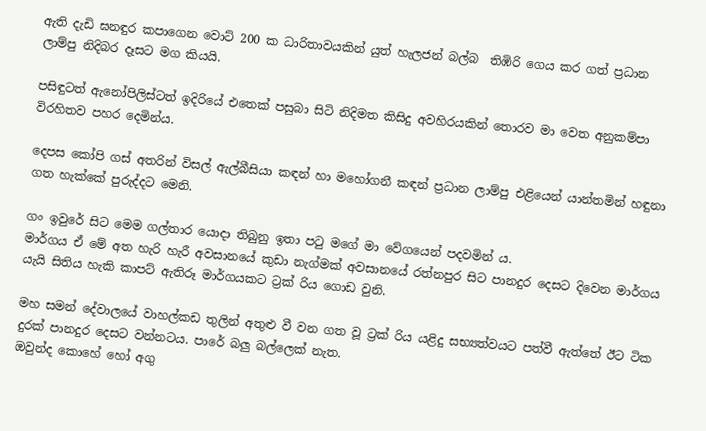ඇති දැඩි ඝනඳුර කපාගෙන වොට් 200 ක ධාරිතාවයකින් යුත් හැලජන් බල්බ  තිඹිරි ගෙය කර ගත් ප්‍රධාන ලාම්පු නිදිබර දෑසට මග කියයි.

පසිඳුටත් ඇනෝපිලිස්ටත් ඉදිරියේ එතෙක් පසුබා සිටි නිදිමත කිසිදු අවහිරයකින් තොරව මා වෙත අනුකම්පා විරහිතව පහර දෙමින්ය.

දෙපස කෝපි ගස් අතරින් විසල් ඇල්බීසියා කඳන් හා මහෝගනී කඳන් ප්‍රධාන ලාම්පු එළියෙන් යාන්තමින් හඳුනා ගත හැක්කේ පුරුද්දට මෙනි.

ගං ඉවුරේ සිට මෙම ගල්තාර යොදා තිබුනු ඉතා පටු මගේ මා වේගයෙන් පදවමින් ය.
මාර්ගය ඒ මේ අත හැරි හැරී අවසානයේ කුඩා නැග්මක් අවසානයේ රත්නපුර සිට පානදුර දෙසට දිවෙන මාර්ගය යැයි සිතිය හැකි කාපට් ඇතිරූ මාර්ගයකට ට්‍රක් රිය ගොඩ වුනි.

මහ සමන් දේවාලයේ වාහල්කඩ තුලින් අතුළු වී වන ගත වූ ට්‍රක් රිය යළිදු සභ්‍යත්වයට පත්වී ඇත්තේ ඊට ටික දුරක් පානදුර දෙසට වන්නටය. පාරේ බලු බල්ලෙක් නැත.
ඔවුන්ද කොහේ හෝ අගු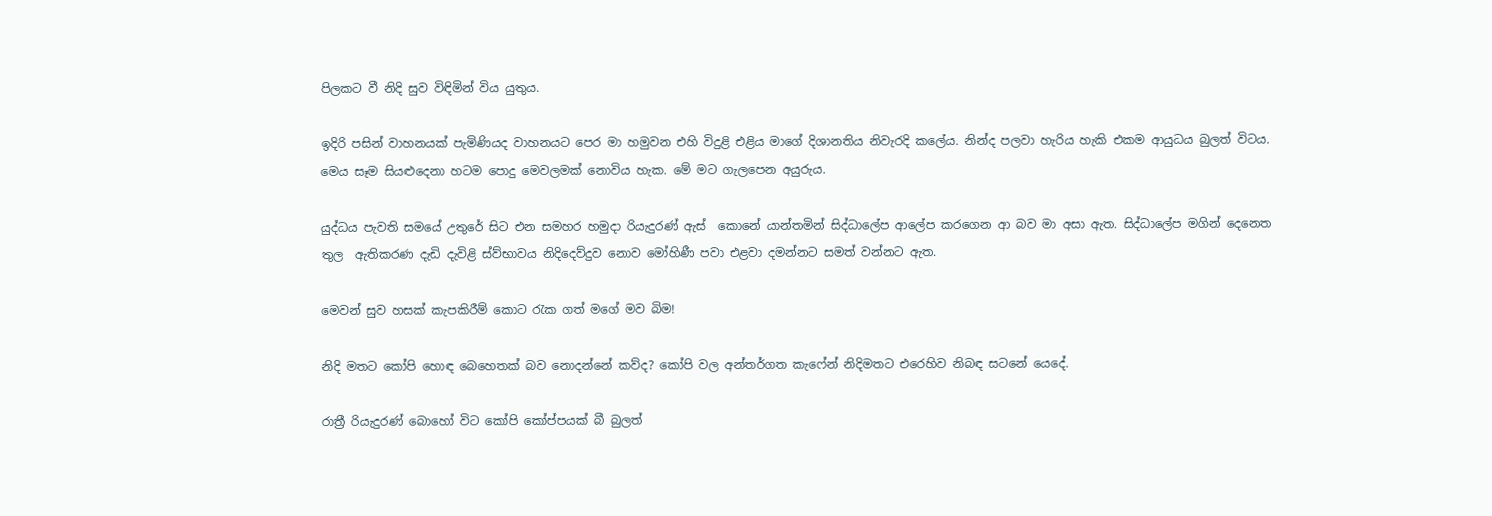පිලකට වී නිදි සුව විඳිමින් විය යුතුය.

ඉදිරි පසින් වාහනයක් පැමිණියද වාහනයට පෙර මා හමුවන එහි විදුළි එළිය මාගේ දිශානතිය නිවැරදි කලේය. නින්ද පලවා හැරිය හැකි එකම ආයුධය බුලත් විටය. මෙය සෑම සියළුදෙනා හටම පොදු මෙවලමක් නොවිය හැක. මේ මට ගැලපෙන අයුරුය.

යුද්ධය පැවති සමයේ උතුරේ සිට එන සමහර හමුදා රියැදුරණ් ඇස්  කොනේ යාන්තමින් සිද්ධාලේප ආලේප කරගෙන ආ බව මා අසා ඇත. සිද්ධාලේප මගින් දෙනෙත තුල  ඇතිකරණ දැඩි දැවිළි ස්ව්භාවය නිදිදෙව්දුව නොව මෝහිණී පවා එළවා දමන්නට සමත් වන්නට ඇත.

මෙවන් සුව හසක් කැපකිරීම් කොට රැක ගත් මගේ මව බිම!

නිදි මතට කෝපි හොඳ බෙහෙතක් බව නොදන්නේ කව්ද? කෝපි වල අන්තර්ගත කැෆේන් නිදිමතට එරෙහිව නිබඳ සටනේ යෙදේ.

රාත්‍රී රියැදුරණ් බොහෝ විට කෝපි කෝප්පයක් බී බුලත්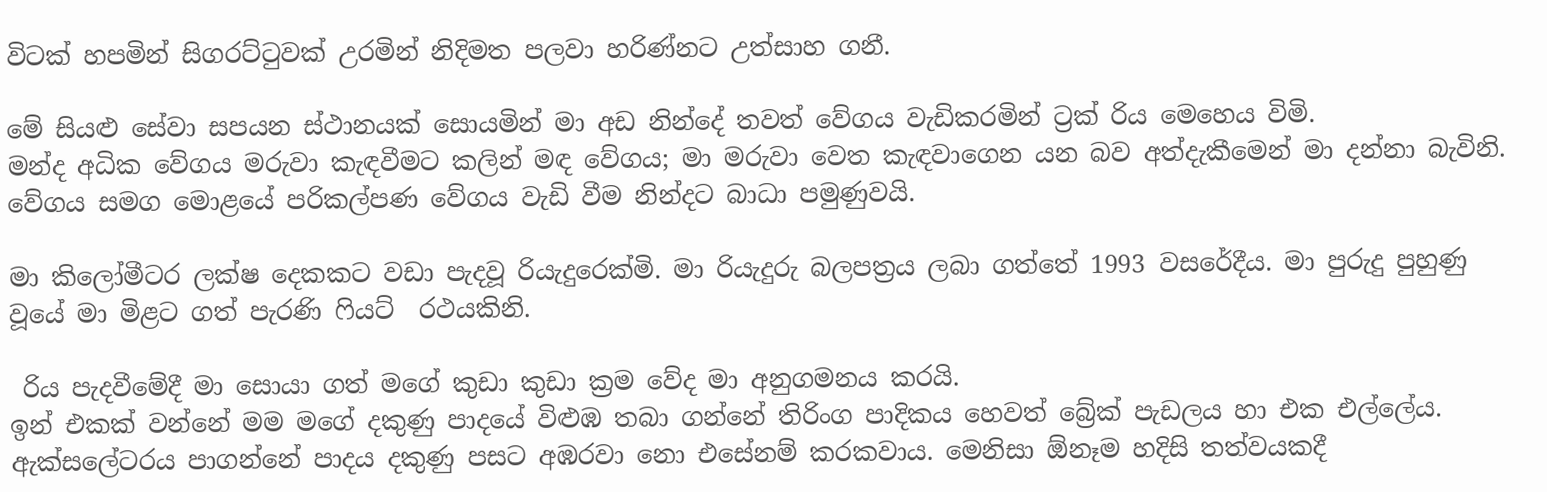විටක් හපමින් සිගරට්ටුවක් උරමින් නිදිමත පලවා හරිණ්නට උත්සාහ ගනී.

මේ සියළු සේවා සපයන ස්ථානයක් සොයමින් මා අඩ නින්දේ තවත් වේගය වැඩිකරමින් ට්‍රක් රිය මෙහෙය විමි.
මන්ද අධික වේගය මරුවා කැඳවීමට කලින් මඳ වේගය; මා මරුවා වෙත කැඳවාගෙන යන බව අත්දැකීමෙන් මා දන්නා බැවිනි. වේගය සමග මොළයේ පරිකල්පණ වේගය වැඩි වීම නින්දට බාධා පමුණුවයි.

මා කිලෝමීටර ලක්ෂ දෙකකට වඩා පැදවූ රියැදුරෙක්මි. මා රියැදුරු බලපත්‍රය ලබා ගත්තේ 1993 වසරේදීය. මා පුරුදු පුහුණු වූයේ මා මිළට ගත් පැරණි ෆියට්  රථයකිනි.

 රිය පැදවීමේදී මා සොයා ගත් මගේ කුඩා කුඩා ක්‍රම වේද මා අනුගමනය කරයි.
ඉන් එකක් වන්නේ මම මගේ දකුණු පාදයේ විළුඹ තබා ගන්නේ තිරිංග පාදිකය හෙවත් බ්‍රේක් පැඩලය හා එක එල්ලේය.
ඇක්සලේටරය පාගන්නේ පාදය දකුණු පසට අඹරවා නො එසේනම් කරකවාය. මෙනිසා ඕනෑම හදිසි තත්වයකදී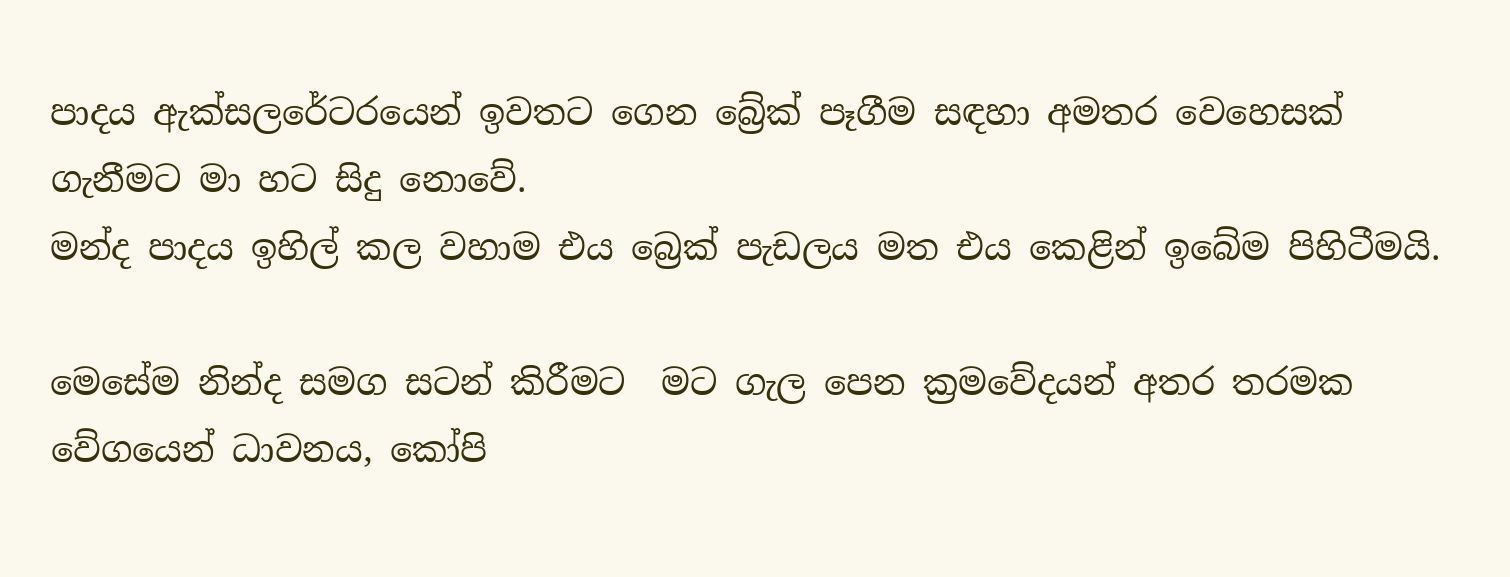පාදය ඇක්සලරේටරයෙන් ඉවතට ගෙන බ්‍රේක් පෑගීම සඳහා අමතර වෙහෙසක් ගැනීමට මා හට සිදු නොවේ.
මන්ද පාදය ඉහිල් කල වහාම එය බ්‍රෙක් පැඩලය මත එය කෙළින් ඉබේම පිහිටීමයි.

මෙසේම නින්ද සමග සටන් කිරීමට  මට ගැල පෙන ක්‍රමවේදයන් අතර තරමක වේගයෙන් ධාවනය, කෝපි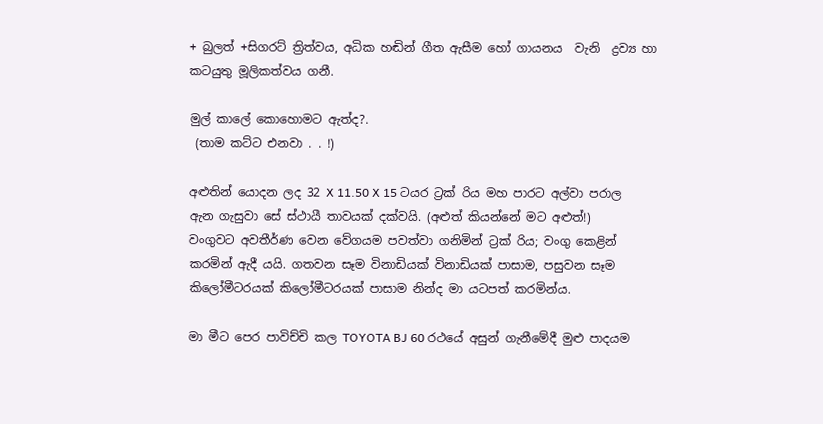+ බුලත් +සිගරට් ත්‍රිත්වය, අධික හඬින් ගීත ඇසීම හෝ ගායනය  වැනි  ද්‍රව්‍ය හා කටයුතු මූලිකත්වය ගනී.

මුල් කාලේ කොහොමට ඇත්ද?.
 (තාම කට්ට එනවා . . !)

අළුතින් යොදන ලද 32 X 11.50 X 15 ටයර ට්‍රක් රිය මහ පාරට අල්වා පරාල ඇන ගැසුවා සේ ස්ථායී තාවයක් දක්වයි. (අළුත් කියන්නේ මට අළුත්!)
වංගුවට අවතීර්ණ වෙන වේගයම පවත්වා ගනිමින් ට්‍රක් රිය; වංගු කෙළින් කරමින් ඇදී යයි. ගතවන සෑම විනාඩියක් විනාඩියක් පාසාම, පසුවන සෑම කිලෝමීටරයක් කිලෝමීටරයක් පාසාම නින්ද මා යටපත් කරමින්ය.

මා මීට පෙර පාවිච්චි කල TOYOTA BJ 60 රථයේ අසුන් ගැනීමේදී මුළු පාදයම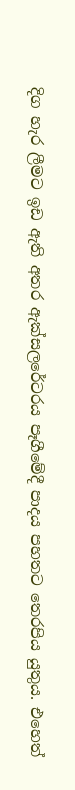දිග හැර ලීමට ඉඩ ඇති අතර ඇක්සලරේටරය පෑගීමේදී පාදය පහතට තෙරපිය යුතුය. එහෙත්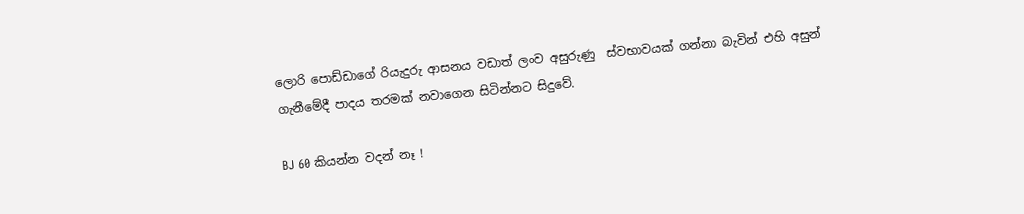ලොරි පොඩ්ඩාගේ රියැදුරු ආසනය වඩාත් ලංව අසුරුණු  ස්වභාවයක් ගන්නා බැවින් එහි අසුන් ගැනීමේදී පාදය තරමක් නවාගෙන සිටින්නට සිදුවේ.

BJ 60 කියන්න වදන් නෑ !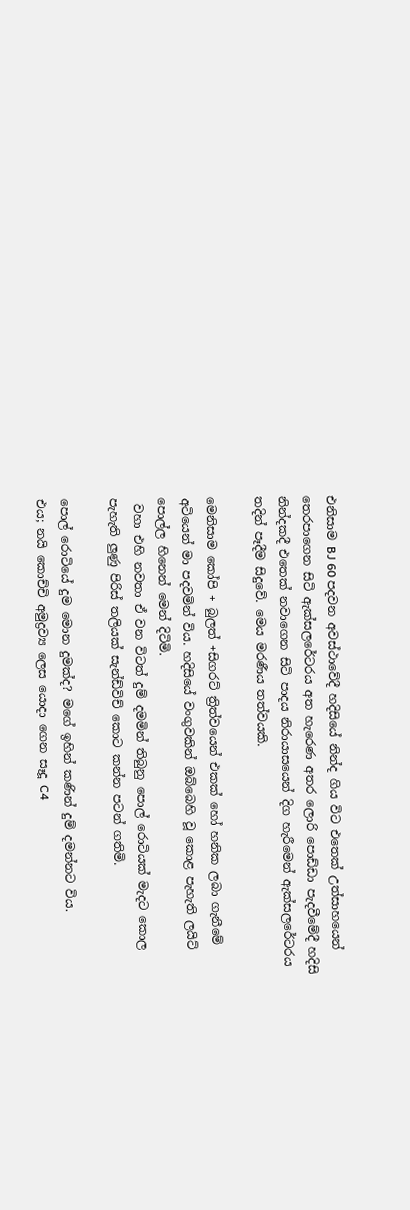එනිසාම BJ 60 පදවන අවස්ථාවේදී හදිසියේ නින්ද ගිය විට එතෙක් උත්සාහයෙන් තෙරපාගෙන සිටි ඇක්සලරේටරය අත හැරෙණ අතර ලොරි පොඩ්ඩා පැදවීමේදී හදිසි නින්දකදී එතෙක් නවාගෙන සිටි පාදය නිරායාසයෙන් දිග හැරීමෙන් ඇක්සලරේටරය තදින් පෑදීම සිදුවේ. මෙය මරණීය තත්වයකි.

මෙනිසාම කෝපි + බුලත් +සිගරට් ත්‍රිත්වයෙන් එකක් හෝ හනික ලබා ගැනීමේ අටියෙන් මා පදවමින් විය. හදිසියේ වංගුවකින් ඔබ්බෙහි වූ කොළ පැහැති ලයිට් පොල්ල හිනෙන් මෙන් දිටිමි.
 වහා එහි නවතා ඒ වන විටත් දුම් දමමින් තිබුනු පොල් රොටියක් මැදට කොල පැහැති ලුණු පිරිස් තලියක් සැන්ඩ්විච් කොට කන්න පටන් ගතිමි.

පොල් රොටියේ දුම මොන දුමක්ද? මගේ ඉහින් කණින් දුම් දමන්නට විය.
එය; නයි කොච්චි අමුද්‍රව්‍ය ලෙස යොදා ගෙන සෑදූ C4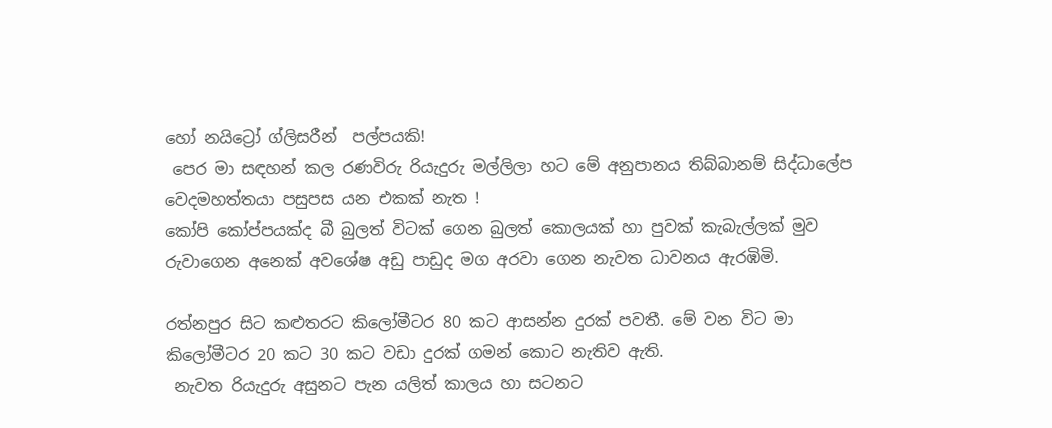හෝ නයිට්‍රෝ ග්ලිසරීන්  පල්පයකි!
 පෙර මා සඳහන් කල රණවිරු රියැදුරු මල්ලිලා හට මේ අනුපානය තිබ්බානම් සිද්ධාලේප වෙදමහත්තයා පසුපස යන එකක් නැත !
කෝපි කෝප්පයක්ද බී බුලත් විටක් ගෙන බුලත් කොලයක් හා පුවක් කැබැල්ලක් මුව රුවාගෙන අනෙක් අවශේෂ අඩු පාඩුද මග අරවා ගෙන නැවත ධාවනය ඇරඹිමි.

රත්නපුර සිට කළුතරට කිලෝමීටර 80 කට ආසන්න දුරක් පවතී. මේ වන විට මා කිලෝමීටර 20 කට 30 කට වඩා දුරක් ගමන් කොට නැතිව ඇති.
 නැවත රියැදුරු අසුනට පැන යලිත් කාලය හා සටනට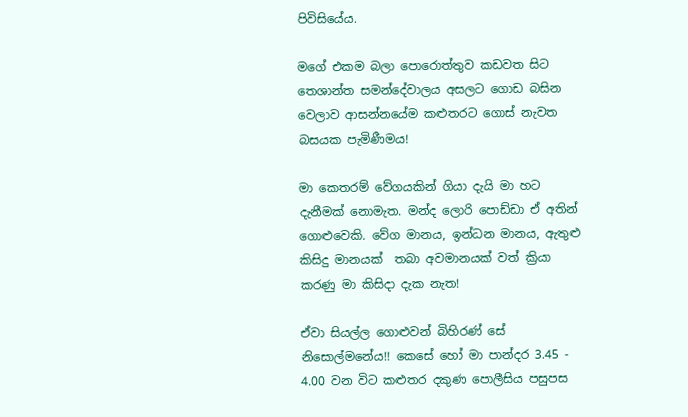පිවිසියේය.

මගේ එකම බලා පොරොත්තුව කඩවත සිට තෙශාන්ත සමන්දේවාලය අසලට ගොඩ බසින  වෙලාව ආසන්නයේම කළුතරට ගොස් නැවත බසයක පැමිණීමය!

මා කෙතරම් වේගයකින් ගියා දැයි මා හට දැනීමක් නොමැත. මන්ද ලොරි පොඩ්ඩා ඒ අතින් ගොළුවෙකි. වේග මානය, ඉන්ධන මානය, ඇතුළු කිසිදු මානයක්  තබා අවමානයක් වත් ක්‍රියා කරණු මා කිසිදා දැක නැත!

ඒවා සියල්ල ගොළුවන් බිහිරණ් සේ නිසොල්මනේය!! කෙසේ හෝ මා පාන්දර 3.45 - 4.00 වන විට කළුතර දකුණ පොලීසිය පසුපස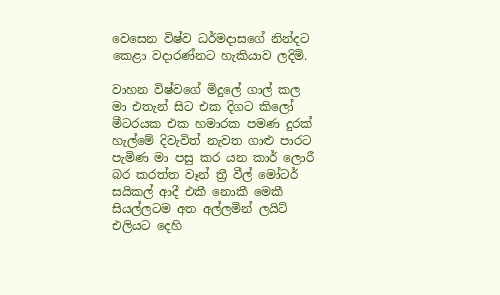වෙසෙන විෂ්ව ධර්මදාසගේ නින්දට කෙළා වදාරණ්නට හැකියාව ලදිමි.

වාහන විෂ්වගේ මිදුලේ ගාල් කල මා එතැන් සිට එක දිගට කිලෝ මීටරයක එක හමාරක පමණ දුරක් හැල්මේ දිවැවිත් නැවත ගාළු පාරට පැමිණ මා පසු කර යන කාර් ලොරී බර කරත්ත වෑන් ත්‍රී වීල් මෝටර් සයිකල් ආදී එකී නොකී මෙකී සියල්ලටම අත අල්ලමින් ලයිට් එලියට දෙහි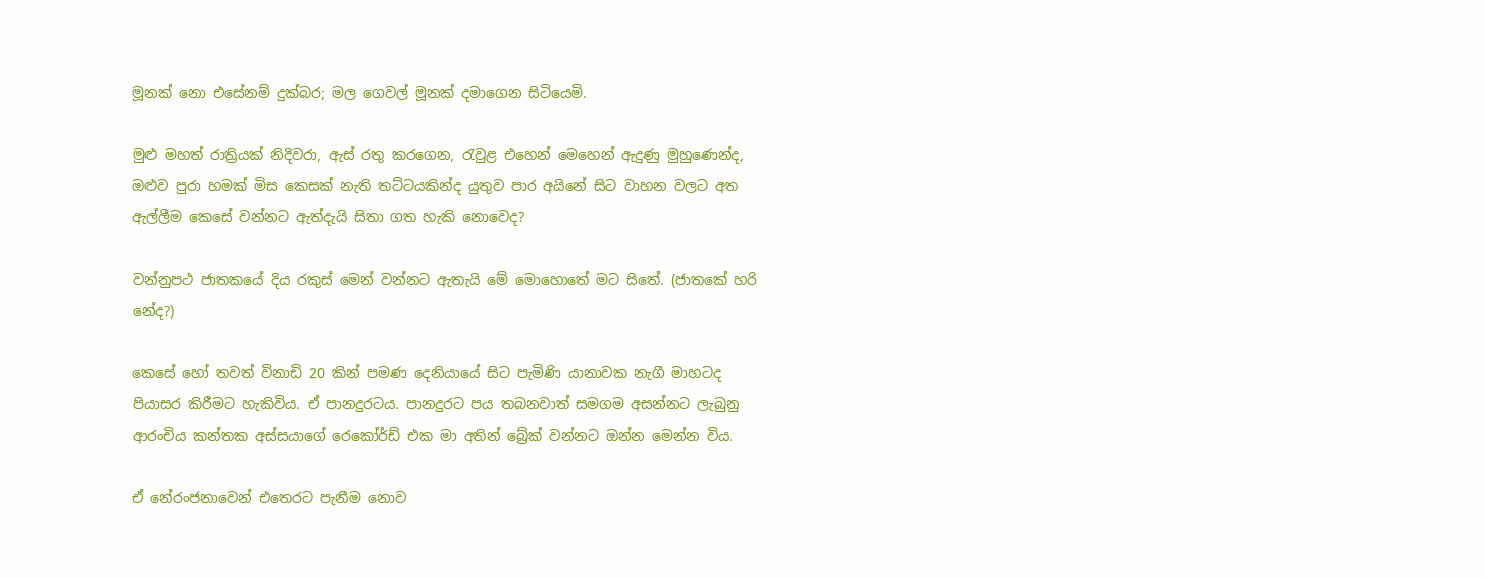මූනක් නො එසේනම් දුක්බර; මල ගෙවල් මූනක් දමාගෙන සිටියෙමි.

මුළු මහත් රාත්‍රියක් නිදිවරා, ඇස් රතු කරගෙන, රැවුළ එහෙන් මෙහෙන් ඇදුණු මුහුණෙන්ද, ඔළුව පුරා හමක් මිස කෙසක් නැති තට්ටයකින්ද යුතුව පාර අයිනේ සිට වාහන වලට අත ඇල්ලීම කෙසේ වන්නට ඇත්දැයි සිතා ගත හැකි නොවෙද?

වන්නුපථ ජාතකයේ දිය රකුස් මෙන් වන්නට ඇතැයි මේ මොහොතේ මට සිතේ. (ජාතකේ හරි නේද?)

කෙසේ හෝ තවත් විනාඩි 20 කින් පමණ දෙනියායේ සිට පැමිණි යානාවක නැගී මාහටද පියාසර කිරීමට හැකිවිය. ඒ පානදුරටය. පානදුරට පය තබනවාත් සමගම අසන්නට ලැබුනු ආරංචිය කන්තක අස්සයාගේ රෙකෝර්ඩ් එක මා අතින් බ්‍රේක් වන්නට ඔන්න මෙන්න විය.

ඒ නේරංජනාවෙන් එතෙරට පැනීම නොව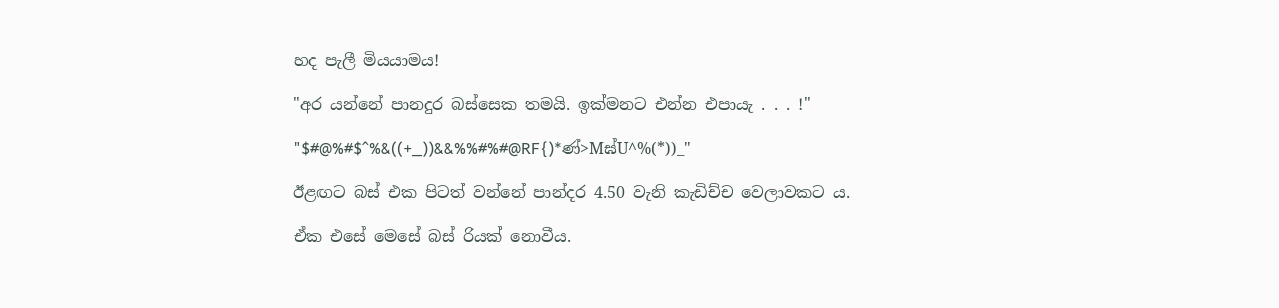හද පැලී මියයාමය!

"අර යන්නේ පානදුර බස්සෙක තමයි. ඉක්මනට එන්න එපායැ . . . !"

"$#@%#$^%&((+_))&&%%#%#@RF{)*ණ්>Mඝ්U^%(*))_"

ඊළඟට බස් එක පිටත් වන්නේ පාන්දර 4.50 වැනි කැඩිච්ච වෙලාවකට ය.

ඒක එසේ මෙසේ බස් රියක් නොවීය.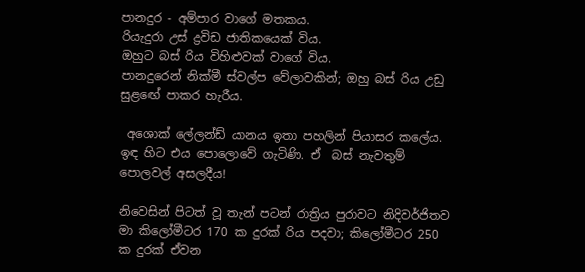පානදුර - අම්පාර වාගේ මතකය.
රියැදුරා උස් ද්‍රවිඩ ජාතිකයෙක් විය.
ඔහුට බස් රිය විහිළුවක් වාගේ විය.
පානදුරෙන් නික්මී ස්වල්ප වේලාවකින්; ඔහු බස් රිය උඩු සුළඟේ පාකර හැරීය.

 අශොක් ලේලන්ඩ් යානය ඉතා පහලින් පියාසර කලේය. ඉඳ හිට එය පොලොවේ ගැටිණි. ඒ  බස් නැවතුම් පොලවල් අසලදීය!

නිවෙසින් පිටත් වූ තැන් පටන් රාත්‍රිය පුරාවට නිදිවර්ජිතව මා කිලෝමීටර 170 ක දුරක් රිය පදවා; කිලෝමීටර 250 ක දුරක් ඒවන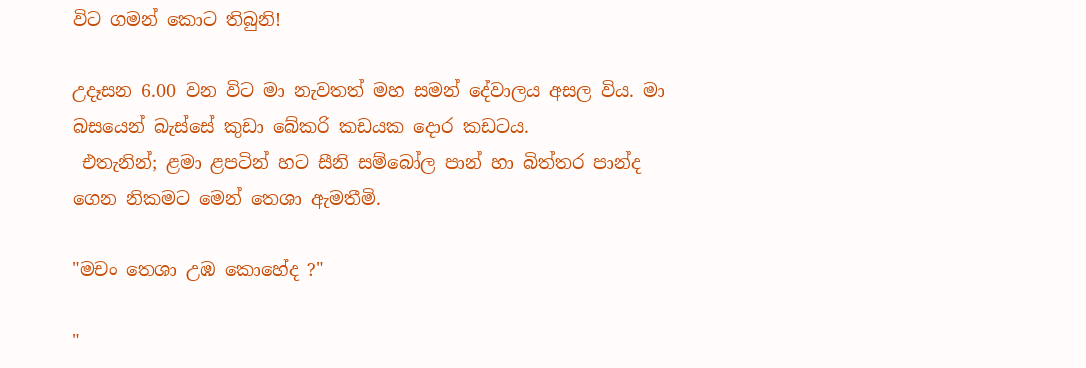විට ගමන් කොට තිබුනි!

උදෑසන 6.00 වන විට මා නැවතත් මහ සමන් දේවාලය අසල විය. මා බසයෙන් බැස්සේ කුඩා බේකරි කඩයක දොර කඩටය.
 එතැනින්; ළමා ළපටින් හට සීනි සම්බෝල පාන් හා බිත්තර පාන්ද ගෙන නිකමට මෙන් තෙශා ඇමතීමි.

"මචං තෙශා උඹ කොහේද ?"

"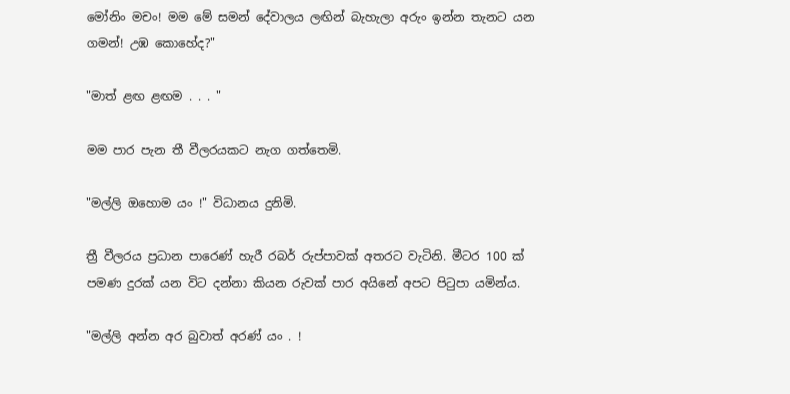මෝනිං මචං! මම මේ සමන් දේවාලය ලඟින් බැහැලා අරුං ඉන්න තැනට යන ගමන්! උඹ කොහේද?"

"මාත් ළඟ ළඟම . . . "

මම පාර පැන තී වීලරයකට නැග ගත්තෙමි.

"මල්ලි ඔහොම යං !" විධානය දුනිමි.

ත්‍රී වීලරය ප්‍රධාන පාරෙණ් හැරී රබර් රුප්පාවක් අතරට වැටිනි. මීටර 100 ක් පමණ දුරක් යන විට දන්නා කියන රුවක් පාර අයිනේ අපට පිටුපා යමින්ය.

"මල්ලි අන්න අර බුවාත් අරණ් යං . !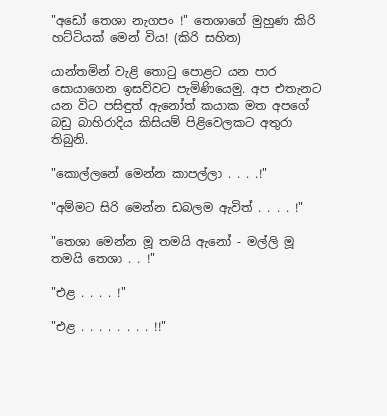"අඩෝ තෙශා නැගපං !" තෙශාගේ මුහුණ කිරි හට්ටියක් මෙන් විය! (කිරි සහිත)

යාන්තමින් වැළි තොටු පොළට යන පාර සොයාගෙන ඉසව්වට පැමිණියෙමු. අප එතැනට යන විට පසිඳුත් ඇනෝත් කයාක මත අපගේ බඩු බාහිරාදිය කිසියම් පිළිවෙලකට අතුරා තිබුනි.

"කොල්ලනේ මෙන්න කාපල්ලා . . . .!"

"අම්මට සිරි මෙන්න ඩබලම ඇවිත් . . . . !"

"තෙශා මෙන්න මූ තමයි ඇනෝ - මල්ලි මූ තමයි තෙශා . . !"

"එළ . . . . !"

"එළ . . . . . . . . !!"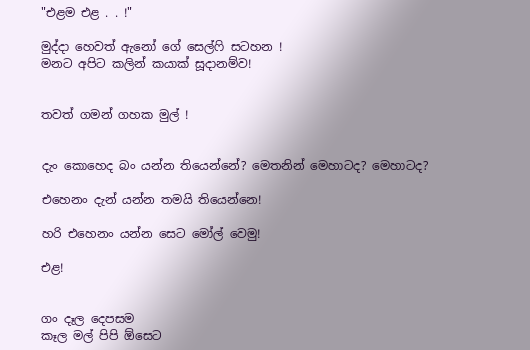"එළම එළ . . !"

මුද්දා හෙවත් ඇනෝ ගේ සෙල්ෆි සටහන !
මනට අපිට කලින් කයාක් සූදානම්ව!


තවත් ගමන් ගහක මුල් !


දැං කොහෙද බං යන්න තියෙන්නේ? මෙතනින් මෙහාටද? මෙහාටද?

එහෙනං දැන් යන්න තමයි තියෙන්නෙ!

හරි එහෙනං යන්න සෙට මෝල් වෙමු!

එළ!


ගං දෑල දෙපසම
කෑල මල් පිපි ඕසෙට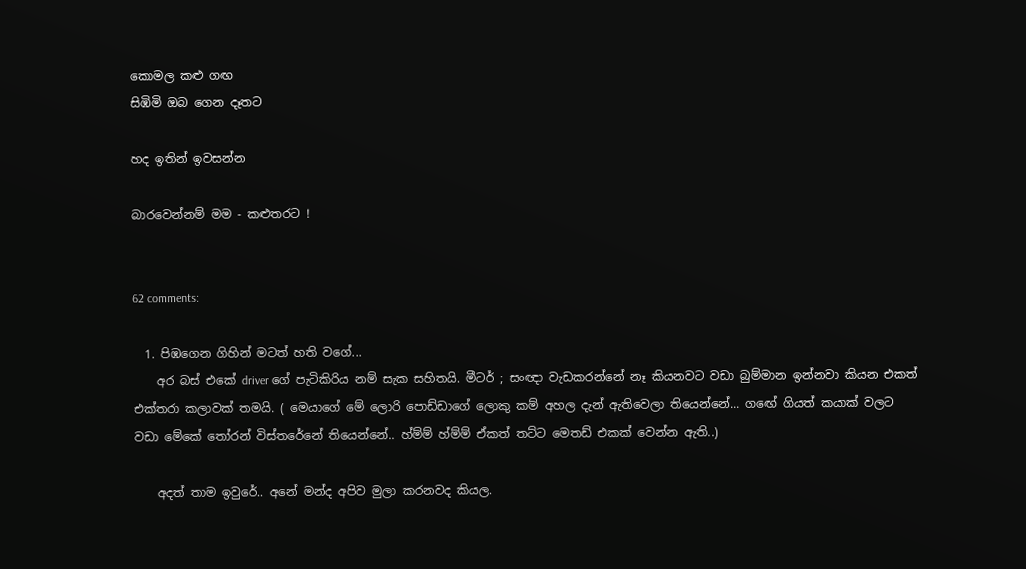කොමල කළු ගඟ
සිඹිමි ඔබ ගෙන දෑතට

හද ඉතින් ඉවසන්න

බාරවෙන්නම් මම - කළුතරට !


62 comments:

  1. පිඹගෙන ගිහින් මටත් හති වගේ...
    අර බස් එකේ driver ගේ පැටිකිරිය නම් සැක සහිතයි. මීටර් ; සංඥා වැඩකරන්නේ නෑ කියනවට වඩා බුම්මාන ඉන්නවා කියන එකත් එක්තරා කලාවක් තමයි. ( මෙයාගේ මේ ලොරි පොඩ්ඩාගේ ලොකු කම් අහල දැන් ඇතිවෙලා තියෙන්නේ... ගඟේ ගියත් කයාක් වලට වඩා මේකේ තෝරන් විස්තරේනේ තියෙන්නේ.. හ්ම්ම් හ්ම්ම් ඒකත් තට්ට මෙතඩ් එකක් වෙන්න ඇති..)

    අදත් තාම ඉවුරේ.. අනේ මන්ද අපිව මුලා කරනවද කියල.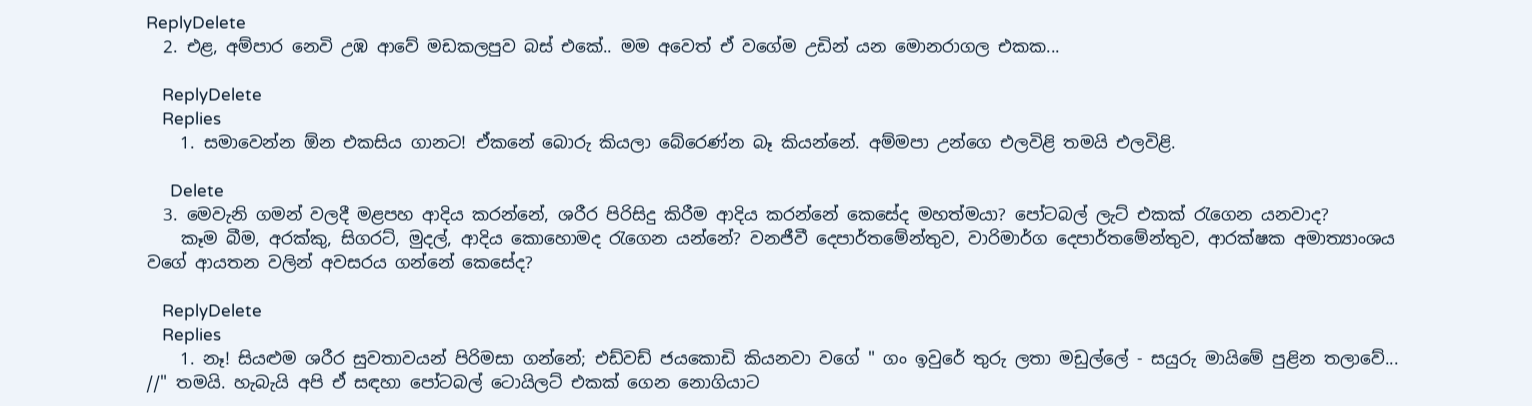ReplyDelete
  2. එළ, අම්පාර නෙවි උඹ ආවේ මඩකලපුව බස් එකේ.. මම අවෙත් ඒ වගේම උඩින් යන මොනරාගල එකක...

    ReplyDelete
    Replies
    1. සමාවෙන්න ඕන එකසිය ගානට! ඒකනේ බොරු කියලා බේරෙණ්න බෑ කියන්නේ. අම්මපා උන්ගෙ එලවිළි තමයි එලවිළි.

      Delete
  3. මෙවැනි ගමන් වලදී මළපහ ආදිය කරන්නේ, ශරීර පිරිසිදු කිරීම ආදිය කරන්නේ කෙසේද මහත්මයා? පෝටබල් ලැට් එකක් රැගෙන යනවාද?
    කෑම බීම, අරක්කු, සිගරට්, මුදල්, ආදිය කොහොමද රැගෙන යන්නේ? වනජීවී දෙපාර්තමේන්තුව, වාරිමාර්ග දෙපාර්තමේන්තුව, ආරක්ෂක අමාත්‍යාංශය වගේ ආයතන වලින් අවසරය ගන්නේ කෙසේද?

    ReplyDelete
    Replies
    1. නෑ! සියළුම ශරීර සුවතාවයන් පිරිමසා ගන්නේ; එඩ්වඩ් ජයකොඩි කියනවා වගේ " ගං ඉවුරේ තුරු ලතා මඩුල්ලේ - සයුරු මායිමේ පුළින තලාවේ... //" තමයි. හැබැයි අපි ඒ සඳහා පෝටබල් ටොයිලට් එකක් ගෙන නොගියාට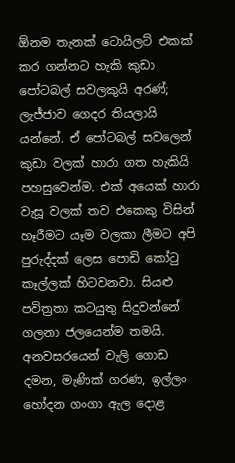ඕනම තැනක් ටොයිලට් එකක් කර ගන්නට හැකි කුඩා පෝටබල් සවලකුයි අරණ්; ලැජ්ජාව ගෙදර තියලායි යන්නේ. ඒ පෝටබල් සවලෙන් කුඩා වලක් හාරා ගත හැකියි පහසුවෙන්ම. එක් අයෙක් හාරා වැසූ වලක් තව එකෙකු විසින් හෑරීමට යෑම වලකා ලීමට අපි පුරුද්දක් ලෙස පොඩි කෝටු කෑල්ලක් හිටවනවා. සියළු පවිත්‍රතා කටයුතු සිදුවන්නේ ගලනා ජලයෙන්ම තමයි. අනවසරයෙන් වැලි ගොඩ දමන, මැණික් ගරණ, ඉල්ලං හෝදන ගංගා ඇල දොළ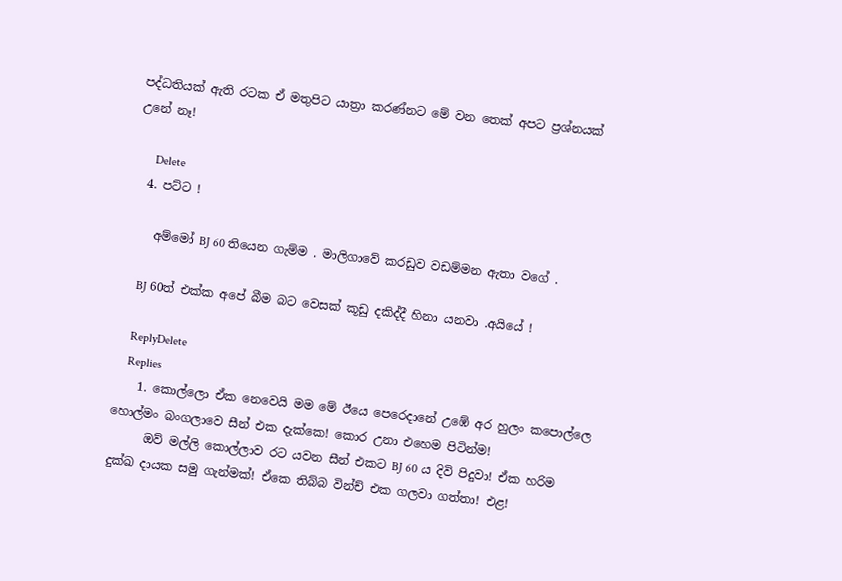පද්ධතියක් ඇති රටක ඒ මතුපිට යාත්‍රා කරණ්නට මේ වන තෙක් අපට ප්‍රශ්නයක් උනේ නෑ!

      Delete
  4. පට්ට !

    අම්මෝ BJ 60 තියෙන ගැම්ම . මාලිගාවේ කරඩුව වඩම්මන ඇතා වගේ .

    BJ 60ත් එක්ක අපේ බීම බට වෙසක් කූඩු දකිද්දී හිනා යනවා .අයියේ !

    ReplyDelete
    Replies
    1. කොල්ලො ඒක නෙවෙයි මම මේ ඊයෙ පෙරෙදානේ උඹේ අර හුලං කපොල්ලෙ හොල්මං බංගලාවෙ සීන් එක දැක්කෙ! කොර උනා එහෙම පිටින්ම!
      ඔව් මල්ලි කොල්ලාව රට යවන සීන් එකට BJ 60 ය දිවි පිදුවා! ඒක හරිම දුක්ඛ දායක සමු ගැන්මක්! ඒකෙ තිබ්බ වින්ච් එක ගලවා ගත්තා! එළ!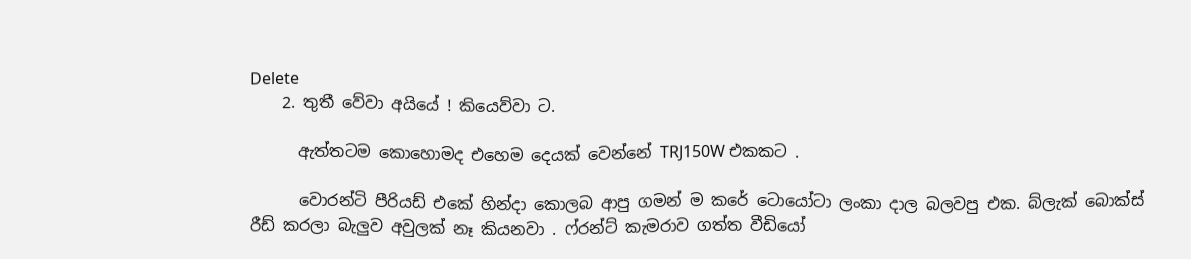Delete
    2. තුතී වේවා අයියේ ! කියෙව්වා ට.

      ඇත්තටම කොහොමද එහෙම දෙයක් වෙන්නේ TRJ150W එකකට .

      වොරන්ටි පීරියඩ් එකේ හින්දා කොලබ ආපු ගමන් ම කරේ ටොයෝටා ලංකා දාල බලවපු එක. බ්ලැක් බොක්ස් රීඩ් කරලා බැලුව අවුලක් නෑ කියනවා . ෆ්රන්ට් කැමරාව ගත්ත වීඩියෝ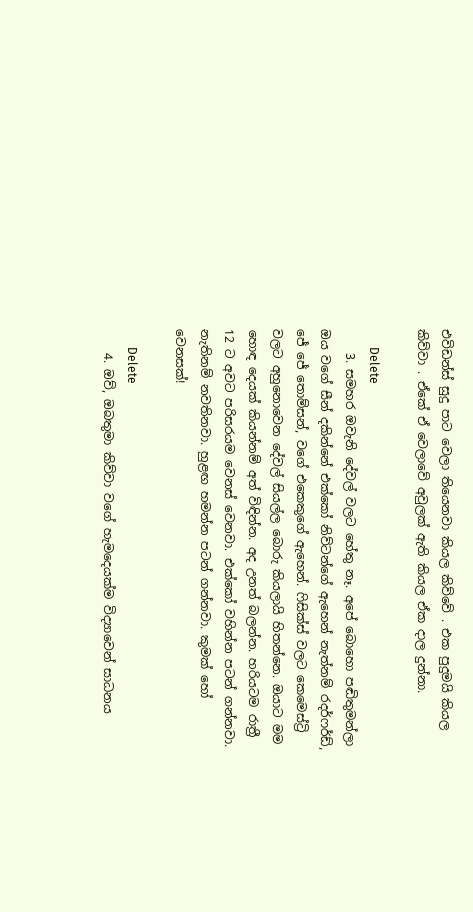එවිඩන්ස් සුදු පාට වෙලා තියෙනවා කියල කිව්වේ . එක පුදුමයි කියල කිව්වා . ඒකේ ඒ වෙලාවේ අවුලක් ඇති කියල ඒක දාල දුන්නා.

      Delete
    3. සමහර ඔවැනි දේවල් වලට හේතු නෑ. අපේ බොහො පඬිතුමන්ලා ඔය වගේ සීන් දකින්නේ එක්කෝ නිව්ටන්ගේ ඇහෙන් නැත්නම් රදර්ෆර්ඩ්, ජේ ජේ තොම්සන්, වගේ එකෙකුගේ ඇහෙන්. ෆිසික්ස් වලට කෙමෙස්ට්‍රි වලට අහුනොවෙන දේවල් සියල්ල බොරු කියලායි හිතන්නෙ. ඔයාට මම හොඳ දෙයක් කියන්නම් අත් විඳින්න. අද උනත් බලන්න. හරියටම රාත්‍රී 12 ට අවට පරිසරයම වෙනස් වෙනවා. එක්කෝ වහින්න පටන් ගන්නවා. නැතිනම් නවතිනවා. හුළඟ හමන්න පටන් ගන්නවා. කුමක් හෝ වෙනසක්!

      Delete
    4. ඔව්, ඔබතුමා කිව්වා වගේ හැමදෙයක්ම විද්‍යාවෙන් සාධනය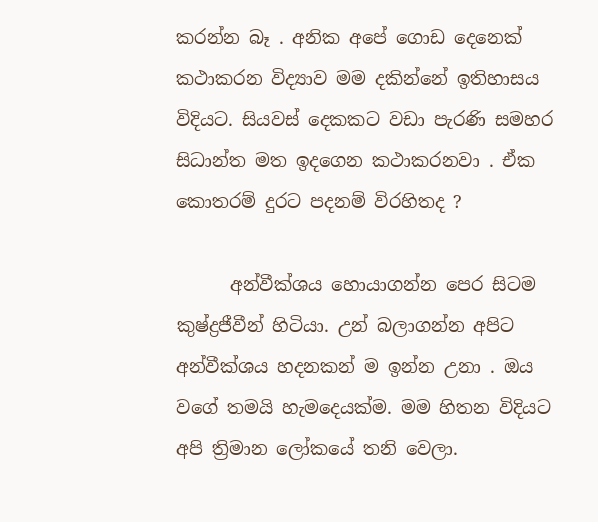කරන්න බෑ . අනික අපේ ගොඩ දෙනෙක් කථාකරන විද්‍යාව මම දකින්නේ ඉතිහාසය විදියට. සියවස් දෙකකට වඩා පැරණි සමහර සිධාන්ත මත ඉදගෙන කථාකරනවා . ඒක කොතරම් දුරට පදනම් විරහිතද ?

      අන්වීක්ශය හොයාගන්න පෙර සිටම කුෂ්ද්‍රජීවීන් හිටියා. උන් බලාගන්න අපිට අන්වීක්ශය හදනකන් ම ඉන්න උනා . ඔය වගේ තමයි හැමදෙයක්ම. මම හිතන විදියට අපි ත්‍රිමාන ලෝකයේ තනි වෙලා.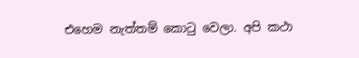එහෙම නැත්තම් කොටු වෙලා. අපි කථා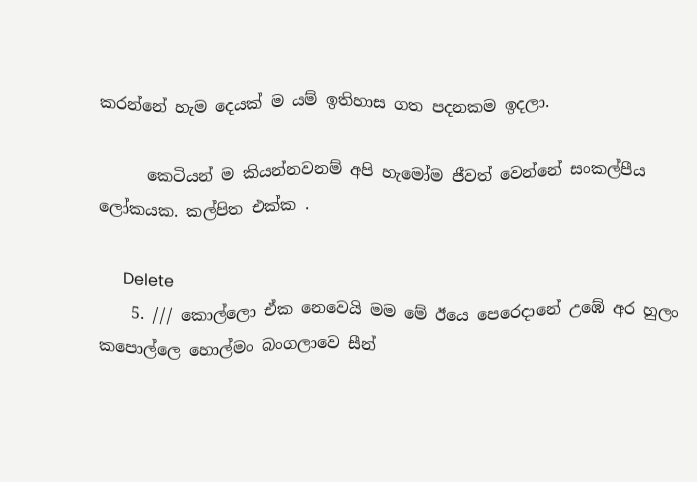කරන්නේ හැම දෙයක් ම යම් ඉතිහාස ගත පදනකම ඉදලා.

      කෙටියන් ම කියන්නවනම් අපි හැමෝම ජීවත් වෙන්නේ සංකල්පීය ලෝකයක. කල්පිත එක්ක .

      Delete
    5. /// කොල්ලො ඒක නෙවෙයි මම මේ ඊයෙ පෙරෙදානේ උඹේ අර හුලං කපොල්ලෙ හොල්මං බංගලාවෙ සීන්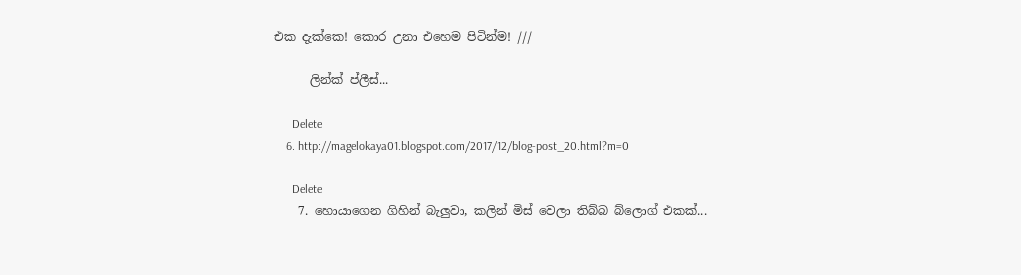එක දැක්කෙ! කොර උනා එහෙම පිටින්ම! ///

      ලින්ක් ප්ලීස්...

      Delete
    6. http://magelokaya01.blogspot.com/2017/12/blog-post_20.html?m=0

      Delete
    7. හොයාගෙන ගිහින් බැලුවා, කලින් මිස් වෙලා තිබ්බ බ්ලොග් එකක්...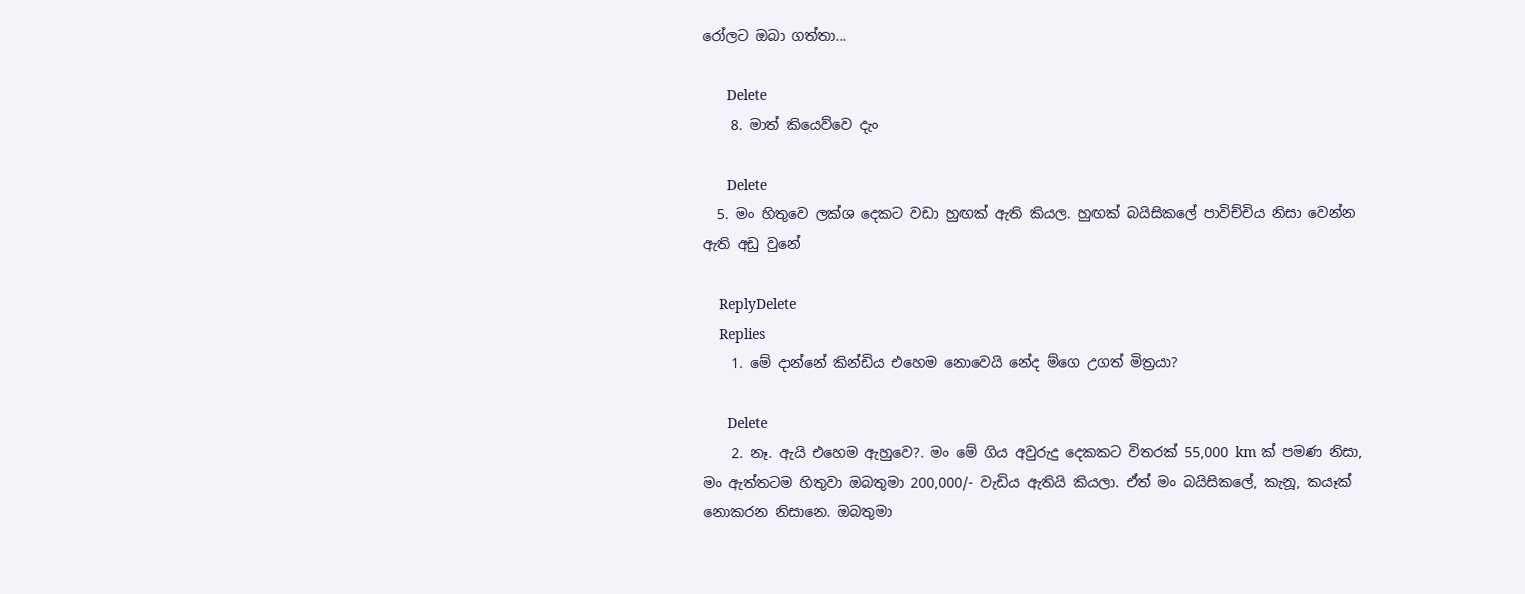රෝලට ඔබා ගත්තා...

      Delete
    8. මාත් කියෙව්වෙ දැං

      Delete
  5. මං හිතුවෙ ලක්ශ දෙකට වඩා හුඟක් ඇති කියල. හුඟක් බයිසිකලේ පාවිච්චිය නිසා වෙන්න ඇති අඩු වුනේ

    ReplyDelete
    Replies
    1. මේ දාන්නේ කින්ඩිය එහෙම නොවෙයි නේද ම්ගෙ උගත් මිත්‍රයා?

      Delete
    2. නෑ. ඇයි එහෙම ඇහුවෙ?. මං මේ ගිය අවුරුදු දෙකකට විතරක් 55,000 km ක් පමණ නිසා, මං ඇත්තටම හිතුවා ඔබතුමා 200,000/- වැඩිය ඇතියි කියලා. ඒත් මං බයිසිකලේ, කැනූ, කයෑක් නොකරන නිසානෙ. ඔබතුමා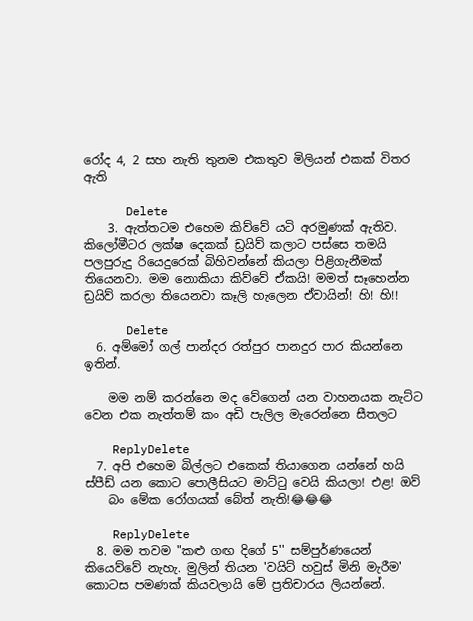රෝද 4, 2 සහ නැති තුනම එකතුව මිලියන් එකක් විතර ඇති

      Delete
    3. ඇත්තටම එහෙම කිව්වේ යටි අරමුණක් ඇතිව. කිලෝමීටර ලක්ෂ දෙකක් ඩ්‍රයිව් කලාට පස්සෙ තමයි පලපුරුදු රියෙදුරෙක් බිහිවන්නේ කියලා පිළිගැනීමක් තියෙනවා. මම නොකියා කිව්වේ ඒකයි! මමත් සෑහෙන්න ඩ්‍රයිව් කරලා තියෙනවා කෑලි හැලෙන ඒවායින්! හි! හි!!

      Delete
  6. අම්මෝ ගල් පාන්දර රත්පුර පානදුර පාර කියන්නෙ ඉතින්.

    මම නම් කරන්නෙ මද වේගෙන් යන වාහනයක නැට්ට වෙන එක නැත්තම් කං අඩි පැලිල මැරෙන්නෙ සීතලට

    ReplyDelete
  7. අපි එහෙම බිල්ලට එකෙක් තියාගෙන යන්නේ හයි ස්පීඩ් යන කොට පොලීසියට මාට්ටු වෙයි කියලා! එළ! ඔව්
    බං මේක රෝගයක් බේත් නැති!😂😂😂

    ReplyDelete
  8. මම තවම "කළු ගඟ දිගේ 5'' සම්පුර්ණයෙන් කියෙව්වේ නැහැ. මුලින් තියන 'වයිට් හවුස් මිනි මැරීම' කොටස පමණක් කියවලායි මේ ප්‍රතිචාරය ලියන්නේ.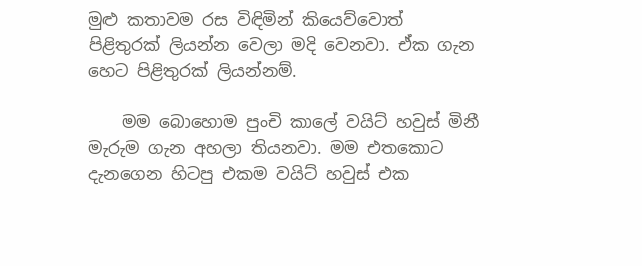මුළු කතාවම රස විඳිමින් කියෙව්වොත් පිළිතුරක් ලියන්න වෙලා මදි වෙනවා. ඒක ගැන හෙට පිළිතුරක් ලියන්නම්.

    මම බොහොම පුංචි කාලේ වයිට් හවුස් මිනී මැරුම ගැන අහලා තියනවා. මම එතකොට දැනගෙන හිටපු එකම වයිට් හවුස් එක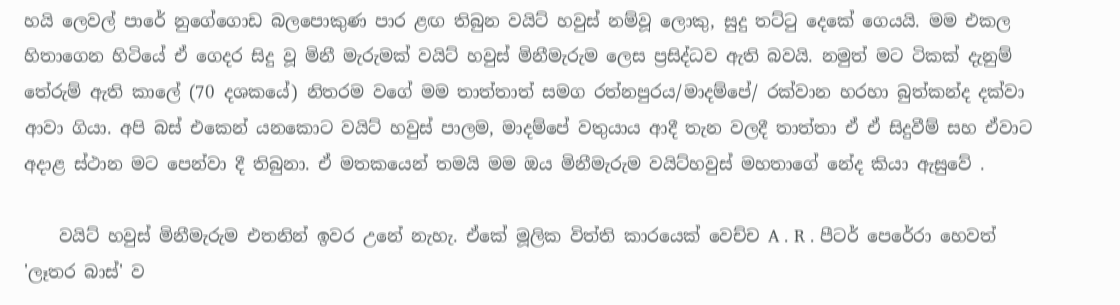හයි ලෙවල් පාරේ නුගේගොඩ බලපොකුණ පාර ළඟ තිබුන වයිට් හවුස් නම්වූ ලොකු, සුදු තට්ටු දෙකේ ගෙයයි. මම එකල හිතාගෙන හිටියේ ඒ ගෙදර සිදු වූ මිනී මැරුමක් වයිට් හවුස් මිනීමැරුම ලෙස ප්‍රසිද්ධව ඇති බවයි. නමුත් මට ටිකක් දැනුම් තේරුම් ඇති කාලේ (70 දශකයේ) නිතරම වගේ මම තාත්තාත් සමග රත්නපුරය/මාදම්පේ/ රක්වාන හරහා බුත්කන්ද දක්වා ආවා ගියා. අපි බස් එකෙන් යනකොට වයිට් හවුස් පාලම, මාදම්පේ වතුයාය ආදී තැන වලදී තාත්තා ඒ ඒ සිදුවීම් සහ ඒවාට අදාළ ස්ථාන මට පෙන්වා දී තිබුනා. ඒ මතකයෙන් තමයි මම ඔය මිනීමැරුම වයිට්හවුස් මහතාගේ නේද කියා ඇසුවේ .

    වයිට් හවුස් මිනීමැරුම එතනින් ඉවර උනේ නැහැ. ඒකේ මූලික විත්ති කාරයෙක් වෙච්ච A . R . පීටර් පෙරේරා හෙවත් 'ලෑතර බාස්' ව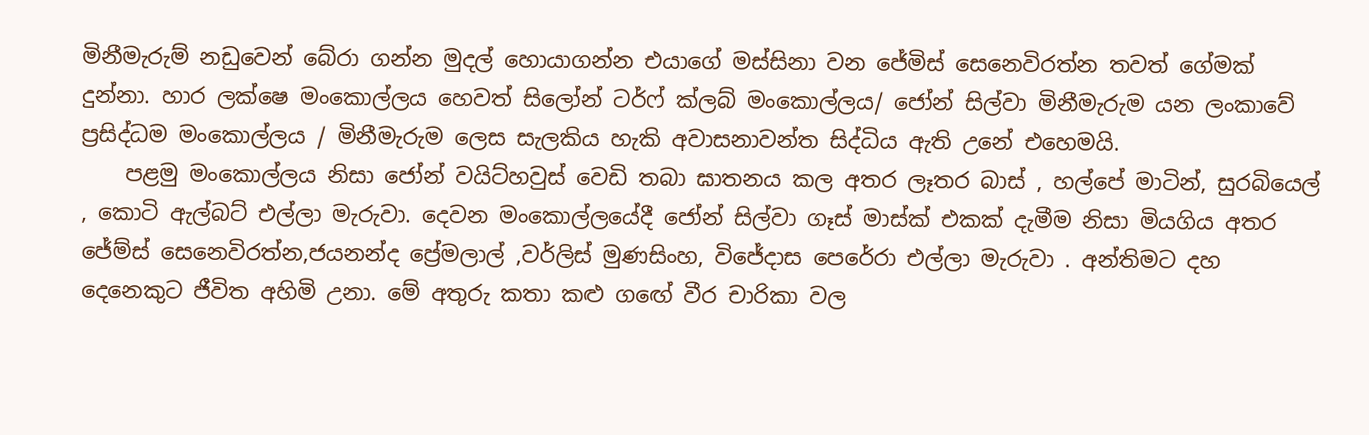මිනීමැරුම් නඩුවෙන් බේරා ගන්න මුදල් හොයාගන්න එයාගේ මස්සිනා වන ජේමිස් සෙනෙවිරත්න තවත් ගේමක් දුන්නා. හාර ලක්ෂෙ මංකොල්ලය හෙවත් සිලෝන් ටර්ෆ් ක්ලබ් මංකොල්ලය/ ජෝන් සිල්වා මිනීමැරුම යන ලංකාවේ ප්‍රසිද්ධම මංකොල්ලය / මිනීමැරුම ලෙස සැලකිය හැකි අවාසනාවන්ත සිද්ධිය ඇති උනේ එහෙමයි.
    පළමු මංකොල්ලය නිසා ජෝන් වයිට්හවුස් වෙඩි තබා ඝාතනය කල අතර ලෑතර බාස් , හල්පේ මාටින්, සුරබියෙල් , කොටි ඇල්බට් එල්ලා මැරුවා. දෙවන මංකොල්ලයේදී ජෝන් සිල්වා ගෑස් මාස්ක් එකක් දැමීම නිසා මියගිය අතර ජේම්ස් සෙනෙවිරත්න,ජයනන්ද ප්‍රේමලාල් ,වර්ලිස් මුණසිංහ, විජේදාස පෙරේරා එල්ලා මැරුවා . අන්තිමට දහ දෙනෙකුට ජීවිත අහිමි උනා. මේ අතුරු කතා කළු ගඟේ වීර චාරිකා වල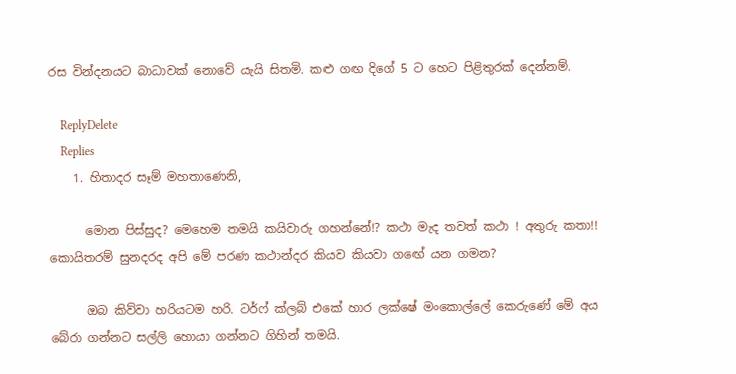රස වින්දනයට බාධාවක් නොවේ යැයි සිතමි. කළු ගඟ දිගේ 5 ට හෙට පිළිතුරක් දෙන්නම්.

    ReplyDelete
    Replies
    1. හිතාදර සෑම් මහතාණෙනි,

      මොන පිස්සුද? මෙහෙම තමයි කයිවාරු ගහන්නේ!? කථා මැද තවත් කථා ! අතුරු කතා!! කොයිතරම් සුනදරද අපි මේ පරණ කථාන්දර කියව කියවා ගඟේ යන ගමන?

      ඔබ කිව්වා හරියටම හරි. ටර්ෆ් ක්ලබ් එකේ හාර ලක්ෂේ මංකොල්ලේ කෙරුණේ මේ අය බේරා ගන්නට සල්ලි හොයා ගන්නට ගිහින් තමයි.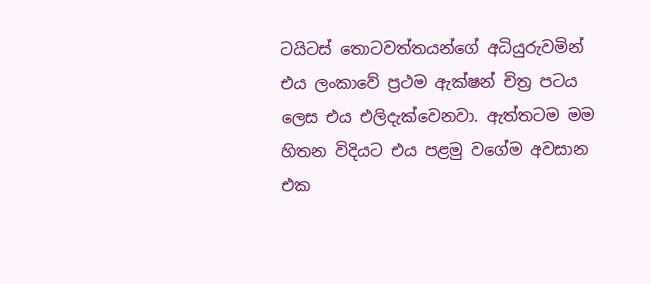ටයිටස් තොටවත්තයන්ගේ අධියුරුවමින් එය ලංකාවේ ප්‍රථම ඇක්ෂන් චිත්‍ර පටය ලෙස එය එලිදැක්වෙනවා. ඇත්තටම මම හිතන විදියට එය පළමු වගේම අවසාන එක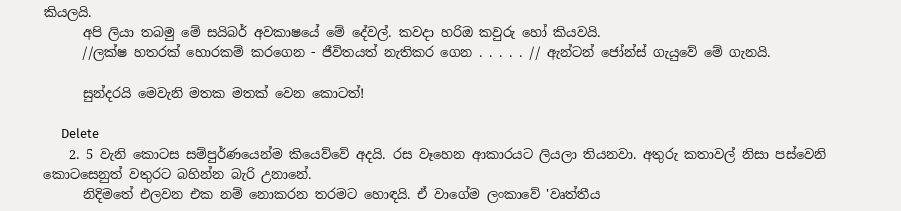කියලයි.
      අපි ලියා තබමු මේ සයිබර් අවකාෂයේ මේ දේවල්. කවදා හරිඔ කවුරු හෝ කියවයි.
      //ලක්ෂ හතරක් හොරකම් කරගෙන - ජීවිතයත් නැතිකර ගෙන . . . . . // ඇන්ටන් ජෝන්ස් ගැයුවේ මේ ගැනයි.

      සුන්දරයි මෙවැනි මතක මතක් වෙන කොටත්!

      Delete
    2. 5 වැනි කොටස සම්පුර්ණයෙන්ම කියෙව්වේ අදයි. රස වෑහෙන ආකාරයට ලියලා තියනවා. අතුරු කතාවල් නිසා පස්වෙනි කොටසෙනුත් වතුරට බහින්න බැරි උනානේ.
      නිදිමතේ එලවන එක නම් නොකරන තරමට හොඳයි. ඒ වාගේම ලංකාවේ 'වෘත්තීය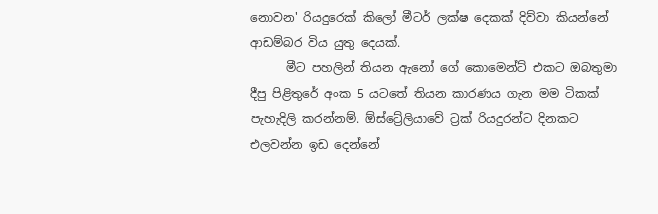නොවන' රියදුරෙක් කිලෝ මීටර් ලක්ෂ දෙකක් දිව්වා කියන්නේ ආඩම්බර විය යුතු දෙයක්.
      මීට පහලින් තියන ඇනෝ ගේ කොමෙන්ට් එකට ඔබතුමා දීපු පිළිතුරේ අංක 5 යටතේ තියන කාරණය ගැන මම ටිකක් පැහැදිලි කරන්නම්. ඕස්ට්‍රේලියාවේ ට්‍රක් රියදුරන්ට දිනකට එලවන්න ඉඩ දෙන්නේ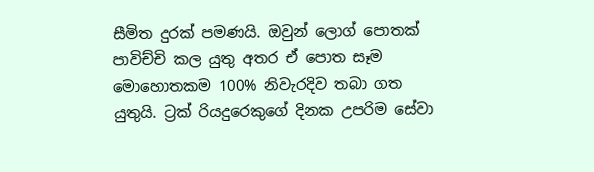සීමිත දුරක් පමණයි. ඔවුන් ලොග් පොතක් පාවිච්චි කල යුතු අතර ඒ පොත සෑම මොහොතකම 100% නිවැරදිව තබා ගත යුතුයි. ට්‍රක් රියදුරෙකුගේ දිනක උපරිම සේවා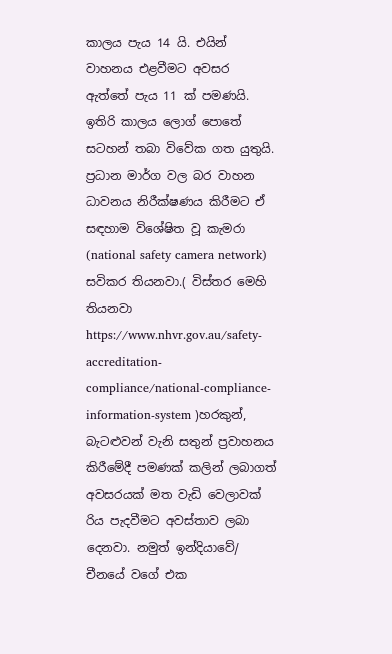කාලය පැය 14 යි. එයින් වාහනය එළවීමට අවසර ඇත්තේ පැය 11 ක් පමණයි. ඉතිරි කාලය ලොග් පොතේ සටහන් තබා විවේක ගත යුතුයි. ප්‍රධාන මාර්ග වල බර වාහන ධාවනය නිරීක්ෂණය කිරීමට ඒ සඳහාම විශේෂිත වූ කැමරා (national safety camera network) සවිකර තියනවා.( විස්තර මෙහි තියනවා https://www.nhvr.gov.au/safety-accreditation-compliance/national-compliance-information-system )හරකුන්, බැටළුවන් වැනි සතුන් ප්‍රවාහනය කිරීමේදී පමණක් කලින් ලබාගත් අවසරයක් මත වැඩි වෙලාවක් රිය පැදවීමට අවස්තාව ලබා දෙනවා. නමුත් ඉන්දියාවේ/ චීනයේ වගේ එක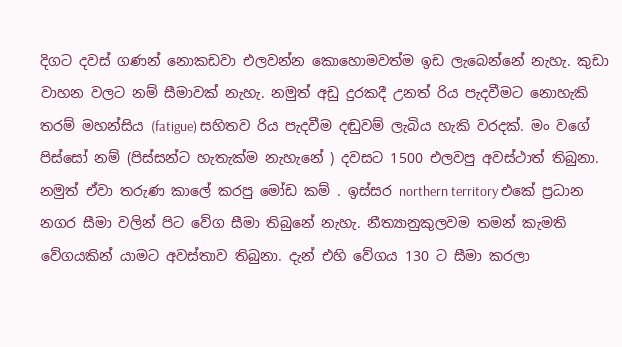දිගට දවස් ගණන් නොකඩවා එලවන්න කොහොමවත්ම ඉඩ ලැබෙන්නේ නැහැ. කුඩා වාහන වලට නම් සීමාවක් නැහැ. නමුත් අඩු දුරකදී උනත් රිය පැදවීමට නොහැකි තරම් මහන්සිය (fatigue) සහිතව රිය පැදවීම දඬුවම් ලැබිය හැකි වරදක්. මං වගේ පිස්සෝ නම් (පිස්සන්ට හැතැක්ම නැහැනේ ) දවසට 1500 එලවපු අවස්ථාත් තිබුනා. නමුත් ඒවා තරුණ කාලේ කරපු මෝඩ කම් . ඉස්සර northern territory එකේ ප්‍රධාන නගර සීමා වලින් පිට වේග සීමා තිබුනේ නැහැ. නීත්‍යානුකුලවම තමන් කැමති වේගයකින් යාමට අවස්තාව තිබුනා. දැන් එහි වේගය 130 ට සීමා කරලා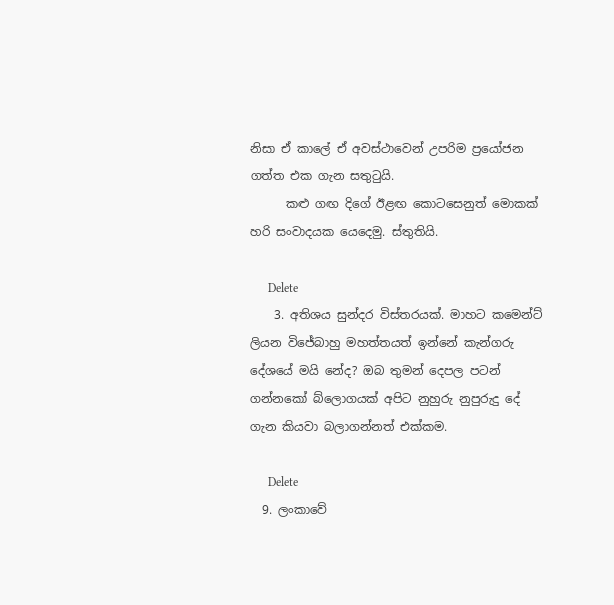නිසා ඒ කාලේ ඒ අවස්ථාවෙන් උපරිම ප්‍රයෝජන ගත්ත එක ගැන සතුටුයි.
      කළු ගඟ දිගේ ඊළඟ කොටසෙනුත් මොකක් හරි සංවාදයක යෙදෙමු. ස්තුතියි.

      Delete
    3. අතිශය සුන්දර විස්තරයක්. මාහට කමෙන්ට් ලියන විජේබාහු මහත්තයත් ඉන්නේ කැන්ගරු දේශයේ මයි නේද? ඔබ තුමන් දෙපල පටන් ගන්නකෝ බ්ලොගයක් අපිට නුහුරු නුපුරුදු දේ ගැන කියවා බලාගන්නත් එක්කම.

      Delete
  9. ලංකාවේ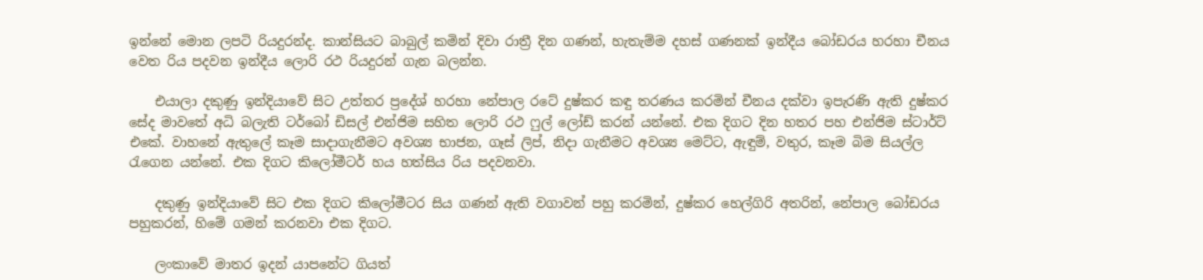ඉන්නේ මොන ලපටි රියදුරන්ද. කාන්සියට බාබුල් කමින් දිවා රාත්‍රී දින ගණන්, හැතැම්ම දහස් ගණනක් ඉන්දීය බෝඩරය හරහා චීනය වෙත රිය පදවන ඉන්දීය ලොරි රථ රියදුරන් ගැන බලන්න.

    එයාලා දකුණු ඉන්දියාවේ සිට උත්තර ප්‍රදේශ් හරහා නේපාල රටේ දුෂ්කර කඳු තරණය කරමින් චීනය දක්වා ඉපැරණි ඇති දුෂ්කර සේද මාවතේ අධි බලැති ටර්බෝ ඩිසල් එන්ජිම සහිත ලොරි රථ ෆුල් ලෝඩ් කරන් යන්නේ. එක දිගට දින හතර පහ එන්ජිම ස්ටාර්ට් එකේ. වාහනේ ඇතුලේ කෑම සාදාගැනීමට අවශ්‍ය භාජන, ගෑස් ලිප්, නිදා ගැනීමට අවශ්‍ය මෙට්ට, ඇඳුම්, වතුර, කෑම බිම සියල්ල රැගෙන යන්නේ. එක දිගට කිලෝමීටර් හය හත්සිය රිය පදවනවා.

    දකුණු ඉන්දියාවේ සිට එක දිගට කිලෝමීටර සිය ගණන් ඇති වගාවන් පහු කරමින්, දුෂ්කර හෙල්ගිරි අතරින්, නේපාල බෝඩරය පහුකරන්, හිමේ ගමන් කරනවා එක දිගට.

    ලංකාවේ මාතර ඉදන් යාපනේට ගියත්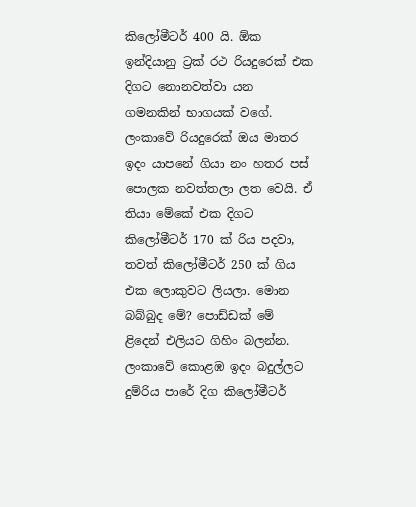කිලෝමීටර් 400 යි. ඕක ඉන්දියානු ට්‍රක් රථ රියදුරෙක් එක දිගට නොනවත්වා යන ගමනකින් භාගයක් වගේ. ලංකාවේ රියදුරෙක් ඔය මාතර ඉදං යාපනේ ගියා නං හතර පස් පොලක නවත්තලා ලත වෙයි. ඒ තියා මේකේ එක දිගට කිලෝමීටර් 170 ක් රිය පදවා, තවත් කිලෝමීටර් 250 ක් ගිය එක ලොකුවට ලියලා. මොන බබ්බුද මේ? පොඩ්ඩක් මේ ළිදෙන් එලියට ගිහිං බලන්න. ලංකාවේ කොළඹ ඉදං බදුල්ලට දුම්රිය පාරේ දිග කිලෝමීටර්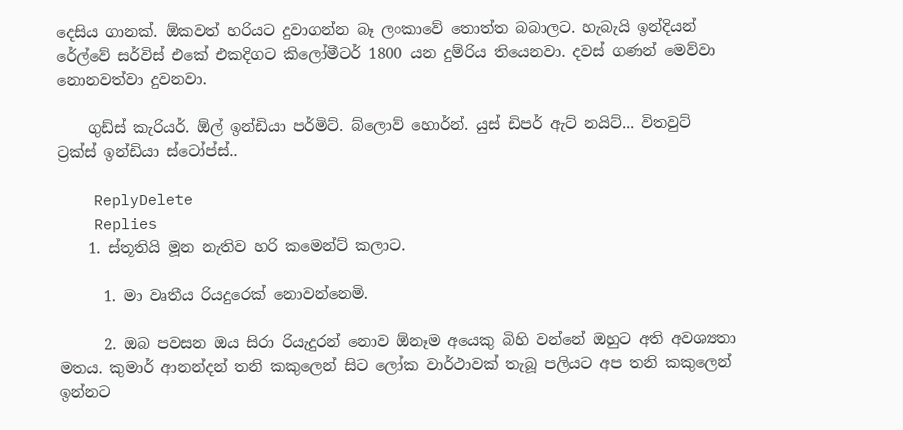දෙසිය ගානක්. ඕකවත් හරියට දුවාගන්න බෑ ලංකාවේ තොත්ත බබාලට. හැබැයි ඉන්දියන් රේල්වේ සර්විස් එකේ එකදිගට කිලෝමීටර් 1800 යන දුම්රිය තියෙනවා. දවස් ගණන් මෙව්වා නොනවත්වා දුවනවා.

    ගුඩ්ස් කැරියර්. ඕල් ඉන්ඩියා පර්මිට්. බ්ලොව් හොර්න්. යුස්‌ ඩිපර් ඇට් නයිට්... විතවුට් ට්‍රක්ස් ඉන්ඩියා ස්ටෝප්ස්..

    ReplyDelete
    Replies
    1. ස්තූතියි මූන නැතිව හරි කමෙන්ට් කලාට.

      1. මා වෘතීය රියදුරෙක් නොවන්නෙමි.

      2. ඔබ පවසන ඔය සිරා රියැදුරන් නොව ඕනෑම අයෙකු බිහි වන්නේ ඔහුට අති අවශ්‍යතා මතය. කුමාර් ආනන්දන් තනි කකුලෙන් සිට ලෝක වාර්ථාවක් තැබූ පලියට අප තනි කකුලෙන් ඉන්නට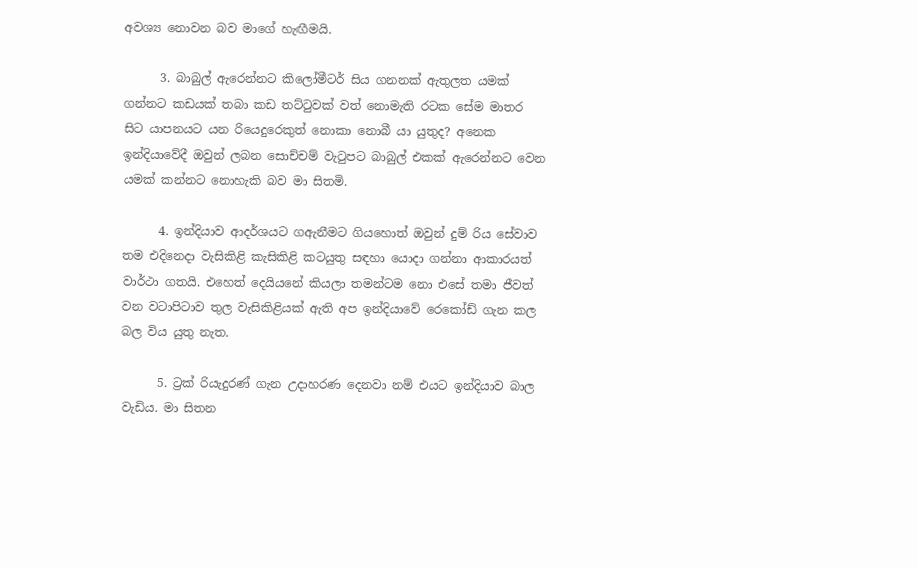අවශ්‍ය නොවන බව මාගේ හැඟීමයි.

      3. බාබුල් ඇරෙන්නට කිලෝමීටර් සිය ගනනක් ඇතුලත යමක් ගන්නට කඩයක් තබා කඩ තට්ටුවක් වත් නොමැති රටක සේම මාතර සිට යාපනයට යන රියෙදුරෙකුත් නොකා නොබී යා යුතුද? අනෙක ඉන්දියාවේදී ඔවුන් ලබන සොච්චම් වැටුපට බාබුල් එකක් ඇරෙන්නට වෙන යමක් කන්නට නොහැකි බව මා සිතමි.

      4. ඉන්දියාව ආදර්ශයට ගඇනීමට ගියහොත් ඔවුන් දුම් රිය සේවාව තම එදිනෙදා වැසිකිළි කැසිකිළි කටයුතු සඳහා යොදා ගන්නා ආකාරයත් වාර්ථා ගතයි. එහෙත් දෙයියනේ කියලා තමන්ටම නො එසේ තමා ජීවත් වන වටාපිටාව තුල වැසිකිළියක් ඇති අප ඉන්දියාවේ රෙකෝඩ් ගැන කල බල විය යුතු නැත.

      5. ට්‍රක් රියැදුරණ් ගැන උදාහරණ දෙනවා නම් එයට ඉන්දියාව බාල වැඩිය. මා සිතන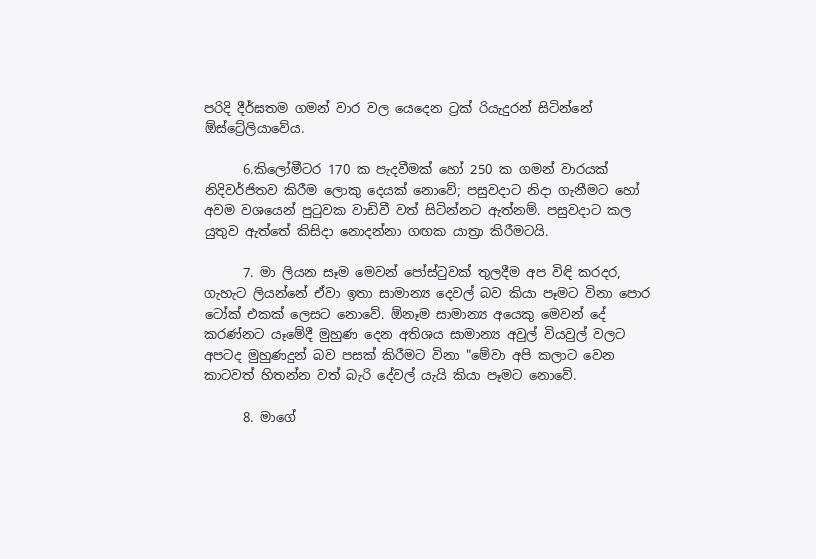පරිදි දීර්ඝතම ගමන් වාර වල යෙදෙන ට්‍රක් රියැදුරන් සිටින්නේ ඕස්ට්‍රේලියාවේය.

      6.කිලෝමීටර 170 ක පැදවීමක් හෝ 250 ක ගමන් වාරයක් නිදිවර්ජිතව කිරීම ලොකු දෙයක් නොවේ; පසුවදාට නිදා ගැනීමට හෝ අවම වශයෙන් පුටුවක වාඩිවී වත් සිටින්නට ඇත්නම්. පසුවදාට කල යුතුව ඇත්තේ කිසිදා නොදන්නා ගඟක යාත්‍රා කිරීමටයි.

      7. මා ලියන සෑම මෙවන් පෝස්ටුවක් තුලදීම අප විඳි කරදර, ගැහැට ලියන්නේ ඒවා ඉතා සාමාන්‍ය දෙවල් බව කියා පෑමට විනා පොර ටෝක් එකක් ලෙසට නොවේ. ඕනෑම සාමාන්‍ය අයෙකු මෙවන් දේ කරණ්නට යෑමේදී මුහුණ දෙන අතිශය සාමාන්‍ය අවුල් වියවුල් වලට අපටද මුහුණදුන් බව පසක් කිරීමට විනා "මේවා අපි කලාට වෙන කාටවත් හිතන්න වත් බැරි දේවල් යැයි කියා පෑමට නොවේ.

      8. මාගේ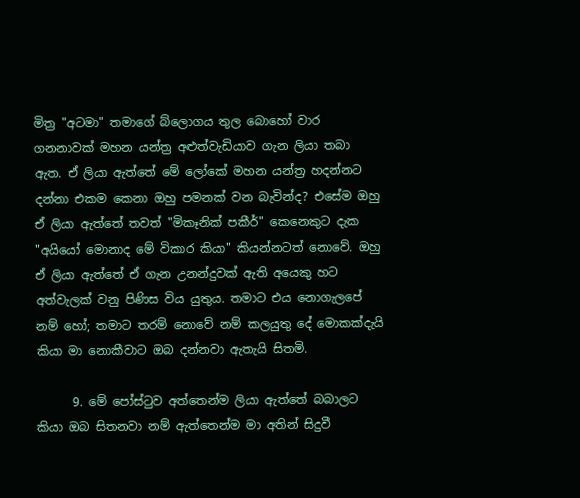මිත්‍ර "අටමා" තමාගේ බ්ලොගය තුල බොහෝ වාර ගනනාවක් මහන යන්ත්‍ර අළුත්වැඩියාව ගැන ලියා තබා ඇත. ඒ ලියා ඇත්තේ මේ ලෝකේ මහන යන්ත්‍ර හදන්නට දන්නා එකම කෙනා ඔහු පමනක් වන බැවින්ද? එසේම ඔහු ඒ ලියා ඇත්තේ තවත් "මිකෑනික් පකීර්" කෙනෙකුට දැක "අයියෝ මොනාද මේ විකාර කියා" කියන්නටත් නොවේ. ඔහු ඒ ලියා ඇත්තේ ඒ ගැන උනන්දුවක් ඇති අයෙකු හට අත්වැලක් වනු පිණිස විය යුතුය. තමාට එය නොගැලපේ නම් හෝ; තමාට තරම් නොවේ නම් කලයුතු දේ මොකක්දැයි කියා මා නොකීවාට ඔබ දන්නවා ඇතැයි සිතමි.

      9. මේ පෝස්ටුව අත්තෙන්ම ලියා ඇත්තේ බබාලට කියා ඔබ සිතනවා නම් ඇත්තෙන්ම මා අතින් සිදුවී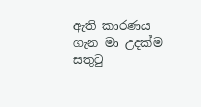ඇති කාරණය ගැන මා උදක්ම සතුටු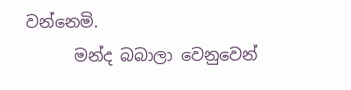වන්නෙමි.
      මන්ද බබාලා වෙනුවෙන්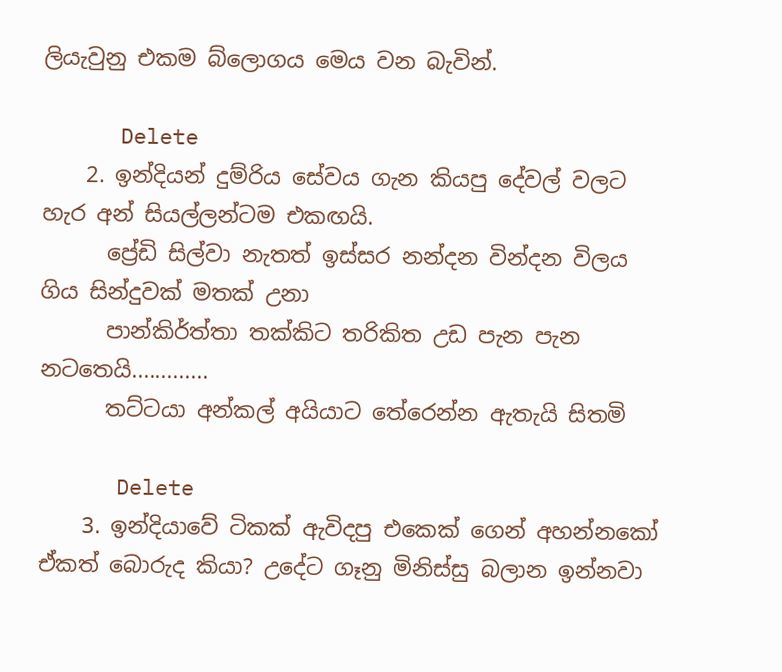ලියැවුනු එකම බ්ලොගය මෙය වන බැවින්.

      Delete
    2. ඉන්දියන් දුම්රිය සේවය ගැන කියපු දේවල් වලට හැර අන් සියල්ලන්ටම එකඟයි.
      ප්‍රේඩි සිල්වා නැතත් ඉස්සර නන්දන වින්දන විලය ගිය සින්දුවක් මතක් උනා
      පාන්කිර්ත්තා තක්කිට තරිකිත උඩ පැන පැන නටතෙයි.............
      තට්ටයා අන්කල් අයියාට තේරෙන්න ඇතැයි සිතමි

      Delete
    3. ඉන්දියාවේ ටිකක් ඇවිදපු එකෙක් ගෙන් අහන්නකෝ ඒකත් බොරුද කියා? උදේට ගෑනු මිනිස්සු බලාන ඉන්නවා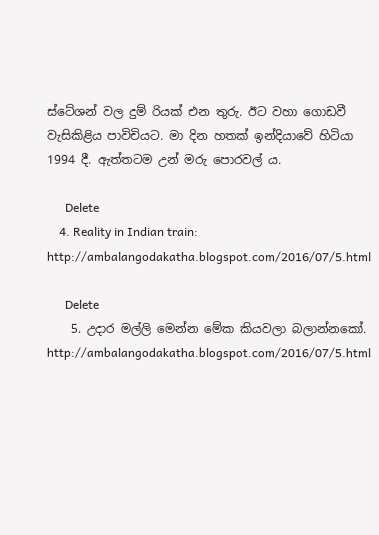ස්ටේශන් වල දුම්‍ රියක් එන තුරු. ඊට වහා ගොඩවී වැසිකිළිය පාවිචියට. මා දින හතක් ඉන්දියාවේ හිටියා 1994 දී. ඇත්තටම උන් මරු පොරවල් ය.

      Delete
    4. Reality in Indian train: http://ambalangodakatha.blogspot.com/2016/07/5.html

      Delete
    5. උදාර මල්ලි මෙන්න මේක කියවලා බලාන්නකෝ. http://ambalangodakatha.blogspot.com/2016/07/5.html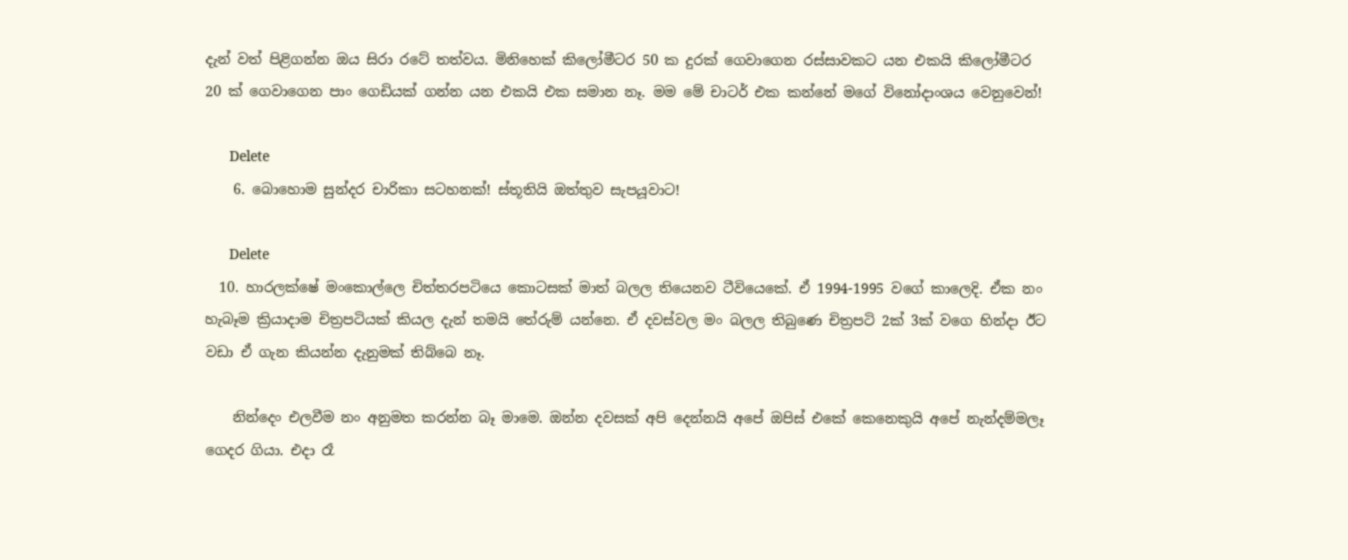දැන් වත් පිළිගන්න ඔය සිරා රටේ තත්වය. මිනිහෙක් කිලෝමීටර 50 ක දුරක් ගෙවාගෙන රස්සාවකට යන එකයි කිලෝමීටර 20 ක් ගෙවාගෙන පාං ගෙඩියක් ගන්න යන එකයි එක සමාන නෑ. මම මේ චාටර් එක කන්නේ මගේ විනෝදාංශය වෙනුවෙන්!

      Delete
    6. බොහොම සුන්දර චාරිකා සටහනක්! ස්තූතියි ඔත්තුව සැපයූවාට!

      Delete
  10. හාරලක්ෂේ මංකොල්ලෙ චිත්තරපටියෙ කොටසක් මාත් බලල තියෙනව ටීවියෙකේ. ඒ 1994-1995 වගේ කාලෙදි. ඒක නං හැබෑම ක්‍රියාදාම චිත්‍රපටියක් කියල දැන් තමයි තේරුම් යන්නෙ. ඒ දවස්වල මං බලල තිබුණෙ චිත්‍රපටි 2ක් 3ක් වගෙ හින්දා ඊට වඩා ඒ ගැන කියන්න දැනුමක් තිබ්බෙ නෑ.

    නින්දෙං එලවීම නං අනුමත කරන්න බෑ මාමෙ. ඔන්න දවසක් අපි දෙන්නයි අපේ ඔපිස් එකේ කෙනෙකුයි අපේ නැන්දම්මලෑ ගෙදර ගියා. එදා රෑ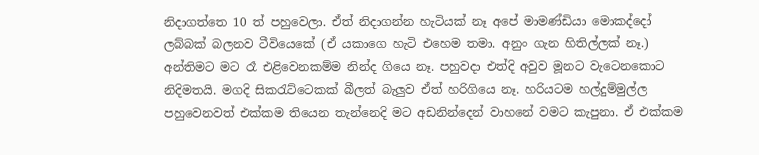නිදාගත්තෙ 10 ත් පහුවෙලා. ඒත් නිදාගන්න හැටියක් නෑ අපේ මාමණ්ඩියා මොකද්දෝ ලබ්බක් බලනව ටීවියෙකේ (ඒ යකාගෙ හැටි එහෙම තමා. අනුං ගැන හිතිල්ලක් නෑ.) අන්තිමට මට රෑ එළිවෙනකම්ම නින්ද ගියෙ නෑ. පහුවදා එත්දි අවුව මූනට වැටෙනකොට නිදිමතයි. මගදි සිකරැට්ටෙකක් බීලත් බැලුව ඒත් හරිගියෙ නෑ. හරියටම හල්දුම්මුල්ල පහුවෙනවත් එක්කම තියෙන තැන්නෙදි මට අඩනින්දෙන් වාහනේ වමට කැපුනා. ඒ එක්කම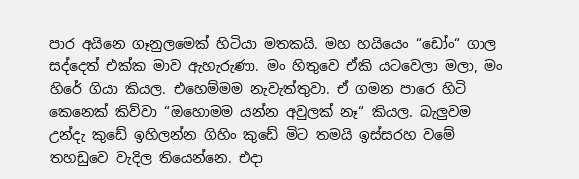පාර අයිනෙ ගෑනුලමෙක් හිටියා මතකයි. මහ හයියෙං “ඩෝං“ ගාල සද්දෙත් එක්ක මාව ඇහැරුණා. මං හිතුවෙ ඒකි යටවෙලා මලා, මං හිරේ ගියා කියල. එහෙම්මම නැවැත්තුවා. ඒ ගමන පාරෙ හිටි කෙනෙක් කිව්වා “ඔහොමම යන්න අවුලක් නෑ“ කියල. බැලුවම උන්දැ කුඩේ ඉහිලන්න ගිහිං කුඩේ මිට තමයි ඉස්සරහ වමේ තහඩුවෙ වැදිල තියෙන්නෙ. එදා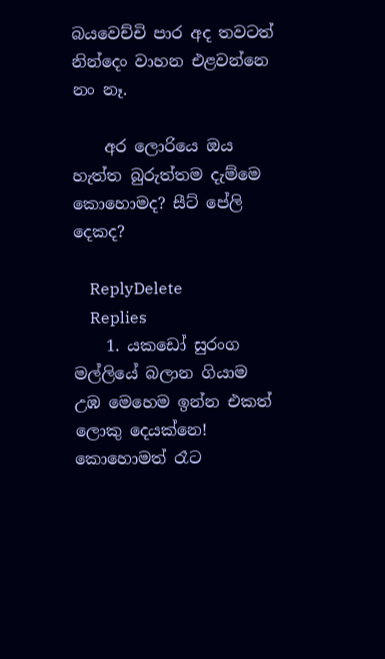බයවෙච්චි පාර අද තවටත් නින්දෙං වාහන එළවන්නෙ නං නෑ.

    අර ලොරියෙ ඔය හැත්ත බුරුත්තම දැම්මෙ කොහොමද? සීට් පේලි දෙකද?

    ReplyDelete
    Replies
    1. යකඩෝ සුරංග මල්ලියේ බලාන ගියාම උඹ මෙහෙම ඉන්න එකත් ලොකු දෙයක්නෙ! කොහොමත් රෑට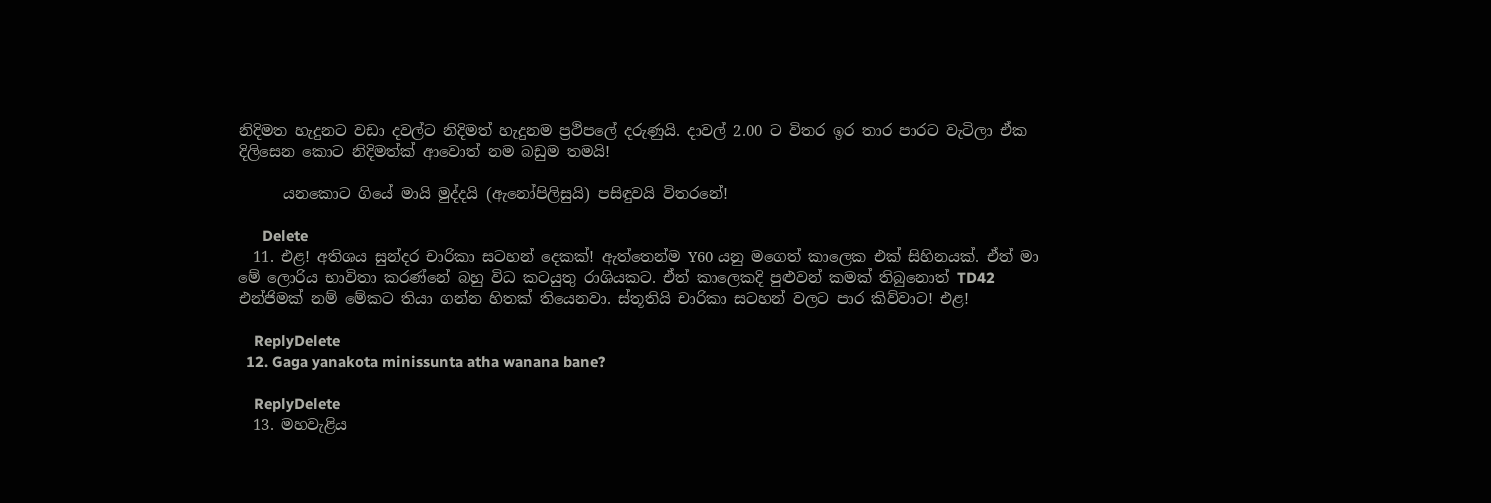නිදිමත හැදුනට වඩා දවල්ට නිදිමත් හැදුනම ප්‍රථිපලේ දරුණුයි. දාවල් 2.00 ට විතර ඉර තාර පාරට වැටිලා ඒක දිලිසෙන කොට නිදිමත්ක් ආවොත් නම බඩුම තමයි!

      යනකොට ගියේ මායි මුද්දයි (ඇනෝපිලිසුයි) පසිඳුවයි විතරනේ!

      Delete
  11. එළ! අතිශය සුන්දර චාරිකා සටහන් දෙකක්! ඇත්තෙන්ම ‍Y60 යනු මගෙත් කාලෙක එක් සිහිනයක්. ඒත් මා මේ ලොරිය භාවිතා කරණ්නේ බහු විධ කටයුතු රාශියකට. ඒත් කාලෙකදි පුළුවන් කමක් තිබුනොත් TD42 එන්ජිමක් නම් මේකට තියා ගන්න හිතක් තියෙනවා. ස්තූතියි චාරිකා සටහන් වලට පාර කිව්වාට! එළ!

    ReplyDelete
  12. Gaga yanakota minissunta atha wanana bane?

    ReplyDelete
  13. මහවැළිය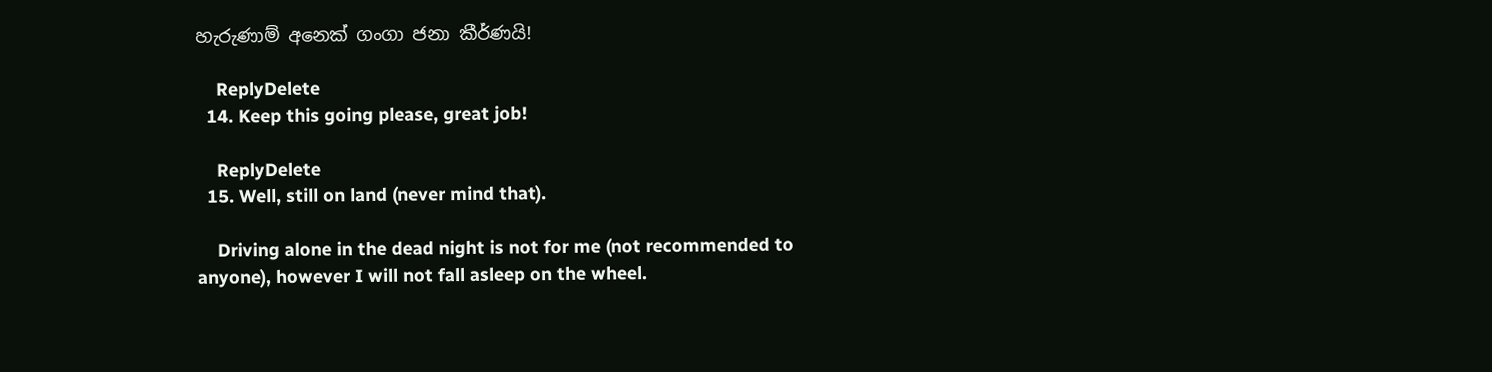හැරුණාම් අනෙක් ගංගා ජනා කීර්ණයි!

    ReplyDelete
  14. Keep this going please, great job!

    ReplyDelete
  15. Well, still on land (never mind that).

    Driving alone in the dead night is not for me (not recommended to anyone), however I will not fall asleep on the wheel.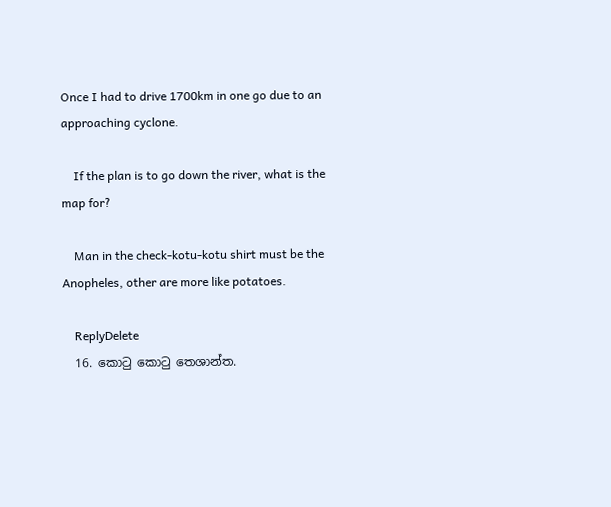Once I had to drive 1700km in one go due to an approaching cyclone.

    If the plan is to go down the river, what is the map for?

    Man in the check-kotu-kotu shirt must be the Anopheles, other are more like potatoes.

    ReplyDelete
  16. කොටු කොටු තෙශාන්ත.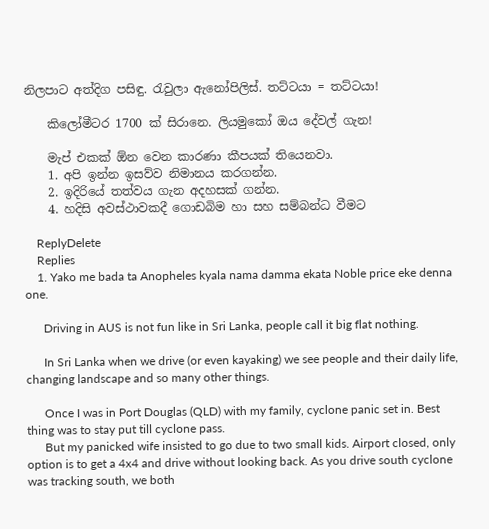නිලපාට අත්දිග පසිඳු. රැවුලා ඇනෝපිලිස්. තට්ටයා = තට්ටයා!

    කිලෝමීටර 1700 ක් සිරානෙ. ලියමුකෝ ඔය දේවල් ගැන!

    මැප් එකක් ඕන වෙන කාරණා කීපයක් තියෙනවා.
    1. අපි ඉන්න ඉසව්ව නිමානය කරගන්න.
    2. ඉදිරියේ තත්වය ගැන අදහසක් ගන්න.
    4. හදිසි අවස්ථාවකදී ගොඩබිම හා සහ සම්බන්ධ වීමට

    ReplyDelete
    Replies
    1. Yako me bada ta Anopheles kyala nama damma ekata Noble price eke denna one.

      Driving in AUS is not fun like in Sri Lanka, people call it big flat nothing.

      In Sri Lanka when we drive (or even kayaking) we see people and their daily life, changing landscape and so many other things.

      Once I was in Port Douglas (QLD) with my family, cyclone panic set in. Best thing was to stay put till cyclone pass.
      But my panicked wife insisted to go due to two small kids. Airport closed, only option is to get a 4x4 and drive without looking back. As you drive south cyclone was tracking south, we both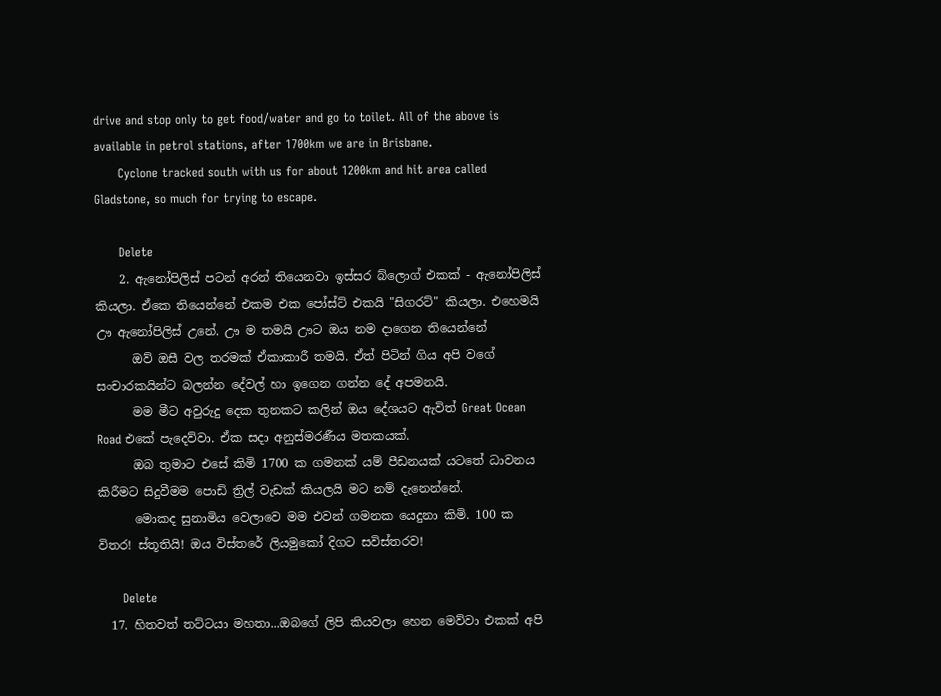drive and stop only to get food/water and go to toilet. All of the above is available in petrol stations, after 1700km we are in Brisbane.
      Cyclone tracked south with us for about 1200km and hit area called Gladstone, so much for trying to escape.

      Delete
    2. ඇනෝපිලිස් පටන් අරන් තියෙනවා ඉස්සර බ්ලොග් එකක් - ඇනෝපිලිස් කියලා. ඒකෙ තියෙන්නේ එකම එක පෝස්ට් එකයි "සිගරට්" කියලා. එහෙමයි ඌ ඇනෝපිලිස් උනේ. ඌ ම තමයි ඌට ඔය නම දාගෙන තියෙන්නේ
      ඔව් ඔසී වල තරමක් ඒකාකාරී තමයි. ඒත් පිටින් ගිය අපි වගේ සංචාරකයින්ට බලන්න දේවල් හා ඉගෙන ගන්න දේ අපමනයි.
      මම මීට අවුරුදු දෙක තුනකට කලින් ඔය දේශයට ඇවිත් Great Ocean Road එකේ පැදෙව්වා. ඒක සදා අනුස්මරණීය මතකයක්.
      ඔබ තුමාට එසේ කිමි 1700 ක ගමනක් යම් පීඩනයක් යටතේ ධාවනය කිරීමට සිදුවීමම පොඩි ත්‍රිල් වැඩක් කියලයි මට නම් දැනෙන්නේ.
      මොකද සුනාමිය වෙලාවෙ මම එවන් ගමනක යෙදුනා කිමි. 100 ක විතර! ස්තූතියි! ඔය විස්තරේ ලියමුකෝ දිගට සවිස්තරව!

      Delete
  17. හිතවත් තට්ටයා මහතා...ඔබගේ ලිපි කියවලා හෙන මෙව්වා එකක් අපි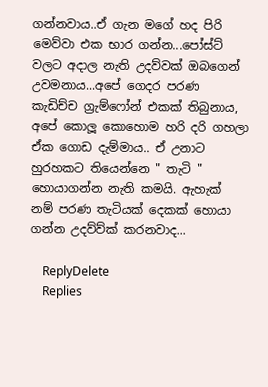ගන්නවාය..ඒ ගැන මගේ හද පිරි මෙව්වා එක භාර ගන්න...පෝස්ට් වලට අදාල නැති උදව්වක් ඔබගෙන් උවමනාය...අපේ ගෙදර පරණ කැඩිච්ච ග්‍රැම්ෆෝන් එකක් තිබුනාය, අපේ කොලූ කොහොම හරි දරි ගහලා ඒක ගොඩ දැම්මාය.. ඒ උනාට හුරහකට තියෙන්නෙ " තැටි " හොයාගන්න නැති කමයි. ඇහැක් නම් පරණ තැටියක් දෙකක් හොයා ගන්න උදව්ව්ක් කරනවාද...

    ReplyDelete
    Replies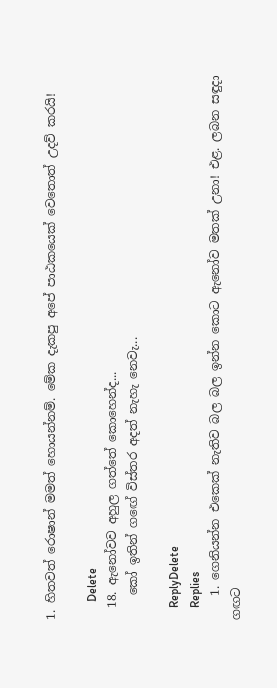1. හිතවත් රොෂාන් මමත් හොයන්නම්. මේක දැකපු අපේ පාඨකයෙක් වෙතොත් උදව් කරයි!

      Delete
  18. ඇනෝවව අහුල ගත්තේ කොහෙන්ද...
    කෝ ඉතින් ගඟේ විස්තර අදත් නැහැ නෙවැ...

    ReplyDelete
    Replies
    1. ගෙනියන්න එකෙක් නැතිව බල බල ඉන්න කොට ඇනෝව මතක් උනා! එළ. ලබන සඳුදා ගඟට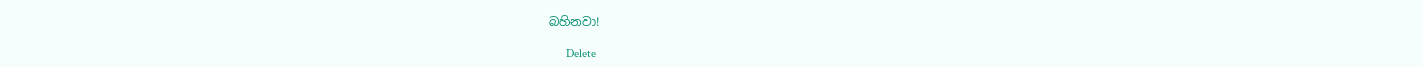බහිනවා!

      Delete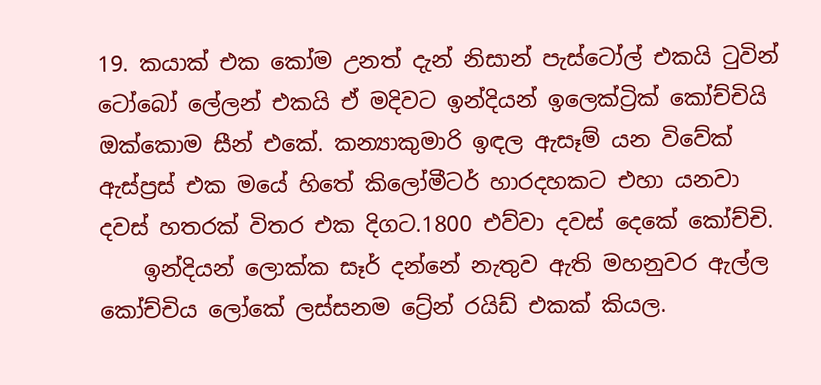19. කයාක් එක කෝම උනත් දැන් නිසාන් පැස්ටෝල් එකයි ටුවින් ටෝබෝ ලේලන් එකයි ඒ මදිවට ඉන්දියන් ඉලෙක්ට්‍රික් කෝච්චියි ඔක්කොම සීන් එකේ. කන්‍යාකුමාරි ඉඳල ඇසෑම් යන විවේක් ඇස්ප්‍රස් එක මයේ හිතේ කිලෝමීටර් හාරදහකට එහා යනවා දවස් හතරක් විතර එක දිගට.1800 එව්වා දවස් දෙකේ කෝච්චි.
    ඉන්දියන් ලොක්ක සෑර් දන්නේ නැතුව ඇති මහනුවර ඇල්ල කෝච්චිය ලෝකේ ලස්සනම ට්‍රේන් රයිඩ් එකක් කියල.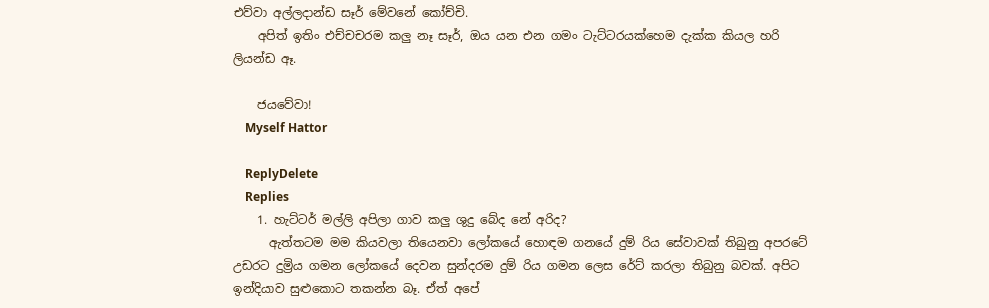එව්වා අල්ලදාන්ඩ සෑර් මේවනේ කෝච්චි.
    අපිත් ඉතිං එච්චචරම කලු නෑ සෑර්, ඔය යන එන ගමං ටැට්ටරයක්හෙම දැක්ක කියල හරි ලියන්ඩ ඈ.

    ජයවේවා!
    Myself Hattor

    ReplyDelete
    Replies
    1. හැට්ටර් මල්ලි අපිලා ගාව කලු ශුදු බේද නේ අරිද?
      ඇත්තටම මම කියවලා තියෙනවා ලෝකයේ හොඳම ගනයේ දුම්‍ රිය සේවාවක් තිබුනු අපරටේ උඩරට දුම්‍රිය ගමන ලෝකයේ දෙවන සුන්දරම දුම්‍ රිය ගමන ලෙස රේට් කරලා තිබුනු බවක්. අපිට ඉන්දියාව සුළුකොට තකන්න බෑ. ඒත් අපේ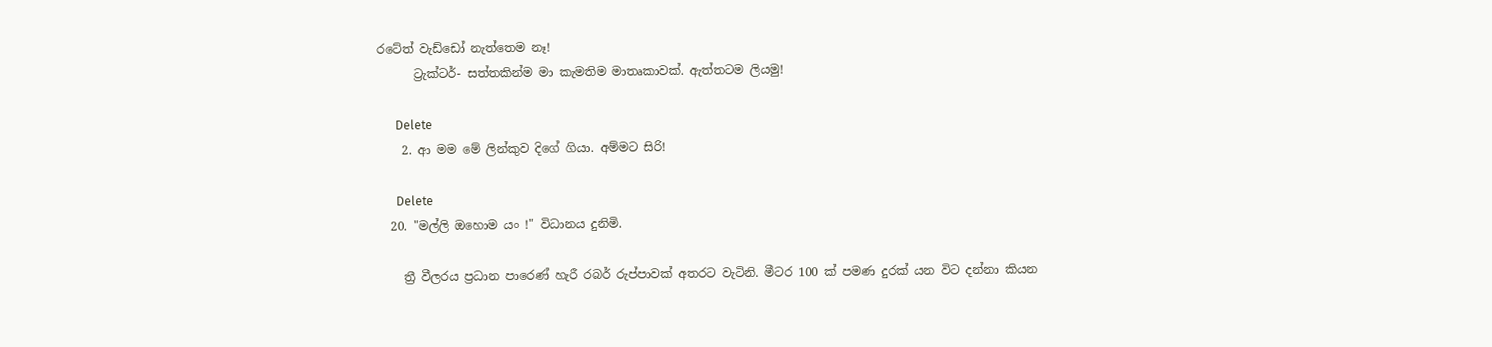රටේත් වැඩ්ඩෝ නැත්තෙම නෑ!
      ට්‍රැක්ටර්- සත්තකින්ම මා කැමතිම මාතෘකාවක්. ඇත්තටම ලියමු!

      Delete
    2. ආ මම මේ ලින්කුව දිගේ ගියා. අම්මට සිරි!

      Delete
  20. "මල්ලි ඔහොම යං !" විධානය දුනිමි.

    ත්‍රී වීලරය ප්‍රධාන පාරෙණ් හැරී රබර් රුප්පාවක් අතරට වැටිනි. මීටර 100 ක් පමණ දුරක් යන විට දන්නා කියන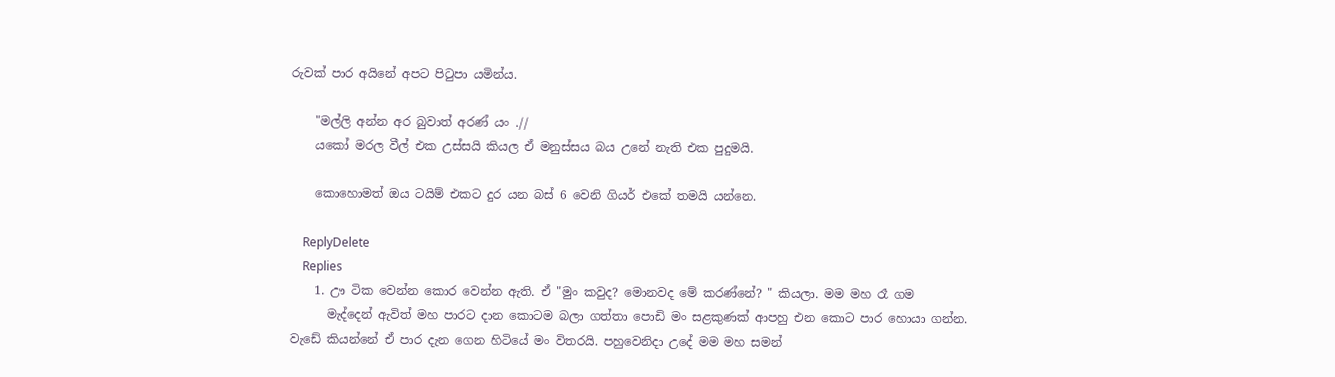රුවක් පාර අයිනේ අපට පිටුපා යමින්ය.

    "මල්ලි අන්න අර බුවාත් අරණ් යං .//
    යකෝ මරල වීල් එක උස්සයි කියල ඒ මනුස්සය බය උනේ නැති එක පුදුමයි.

    කොහොමත් ඔය ටයිම් එකට දුර යන බස් 6 වෙනි ගියර් එකේ තමයි යන්නෙ.

    ReplyDelete
    Replies
    1. ඌ ටික වෙන්න කොර වෙන්න ඇති. ඒ "මුං කවුද? මොනවද මේ කරණ්නේ? " කියලා. මම මහ රෑ ගම
      මැද්දෙන් ඇවිත් මහ පාරට දාන කොටම බලා ගත්තා පොඩි මං සළකුණක් ආපහු එන කොට පාර හොයා ගන්න. වැඩේ කියන්නේ ඒ පාර දැන ගෙන හිටියේ මං විතරයි. පහුවෙනිදා උදේ මම මහ සමන්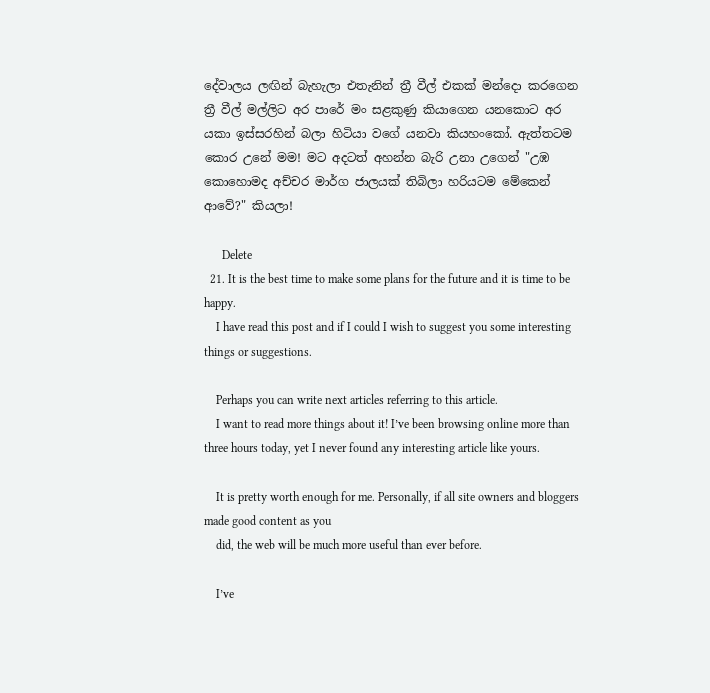දේවාලය ලඟින් බැහැලා එතැනින් ත්‍රී වීල් එකක් මන්දො කරගෙන ත්‍රී වීල් මල්ලිට අර පාරේ මං සළකුණු කියාගෙන යනකොට අර යකා ඉස්සරහින් බලා හිටියා වගේ යනවා කියහංකෝ. ඇත්තටම කොර උනේ මම! මට අදටත් අහන්න බැරි උනා උගෙන් "උඹ කොහොමද අච්චර මාර්ග ජාලයක් තිබිලා හරියටම මේකෙන් ආවේ?" කියලා!

      Delete
  21. It is the best time to make some plans for the future and it is time to be happy.
    I have read this post and if I could I wish to suggest you some interesting things or suggestions.

    Perhaps you can write next articles referring to this article.
    I want to read more things about it! I’ve been browsing online more than three hours today, yet I never found any interesting article like yours.

    It is pretty worth enough for me. Personally, if all site owners and bloggers made good content as you
    did, the web will be much more useful than ever before.

    I’ve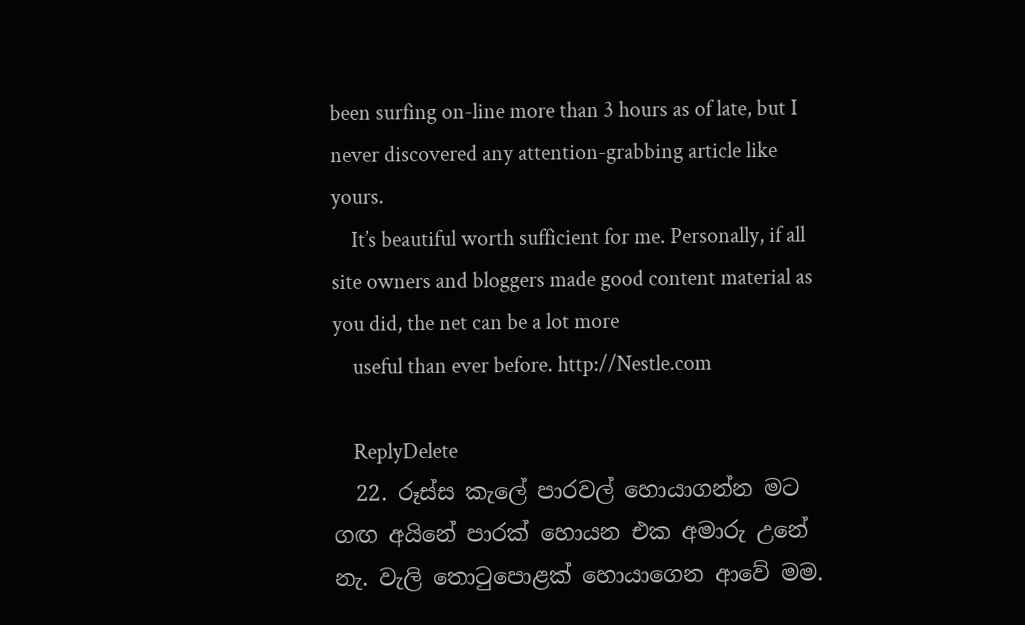been surfing on-line more than 3 hours as of late, but I never discovered any attention-grabbing article like yours.
    It’s beautiful worth sufficient for me. Personally, if all site owners and bloggers made good content material as you did, the net can be a lot more
    useful than ever before. http://Nestle.com

    ReplyDelete
  22. රූස්ස කැලේ පාරවල් හොයාගන්න මට ගඟ අයිනේ පාරක් හොයන එක අමාරු උනේ නැ. වැලි තොටුපොළක් හොයාගෙන ආවේ මම.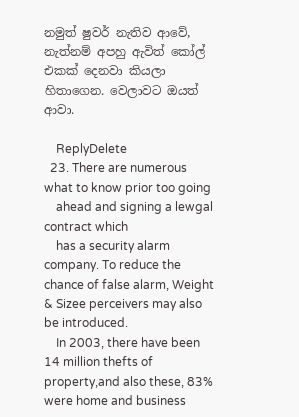නමුත් ෂුවර් නැතිව ආවේ, නැත්නම් අපහු ඇවිත් කෝල් එකක් දෙනවා කියලා හිතාගෙන. වෙලාවට ඔයත් ආවා.

    ReplyDelete
  23. There are numerous what to know prior too going
    ahead and signing a lewgal contract which
    has a security alarm company. To reduce the chance of false alarm, Weight & Sizee perceivers may also be introduced.
    In 2003, there have been 14 million thefts of property,and also these, 83% were home and business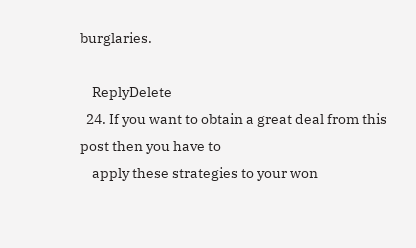burglaries.

    ReplyDelete
  24. If you want to obtain a great deal from this post then you have to
    apply these strategies to your won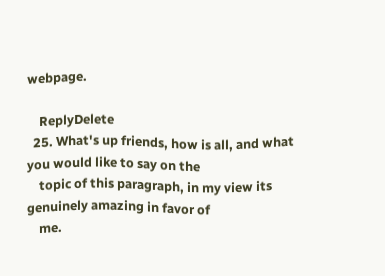webpage.

    ReplyDelete
  25. What's up friends, how is all, and what you would like to say on the
    topic of this paragraph, in my view its genuinely amazing in favor of
    me.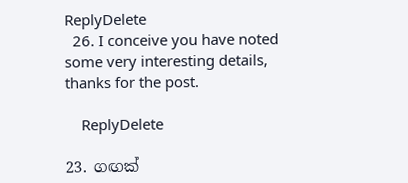ReplyDelete
  26. I conceive you have noted some very interesting details, thanks for the post.

    ReplyDelete

23. ගඟක්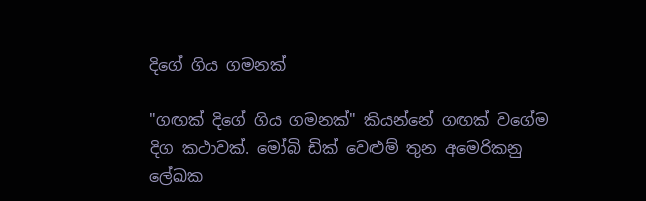දිගේ ගිය ගමනක්

"ගඟක් දිගේ ගිය ගමනක්" කියන්නේ ගඟක් වගේම දිග කථාවක්. මෝබි ඩික් වෙළුම් තුන අමෙරිකනු ලේඛක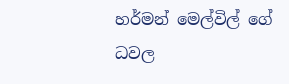හර්මන් මෙල්විල් ගේ ධවල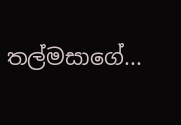තල්මසාගේ...